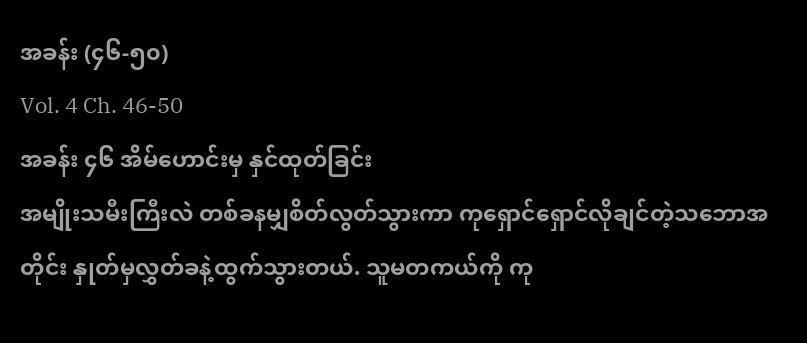အခန်း (၄၆-၅၀)
Vol. 4 Ch. 46-50
အခန်း ၄၆ အိမ်ဟောင်းမှ နှင်ထုတ်ခြင်း
အမျိုးသမီးကြီးလဲ တစ်ခနမျှစိတ်လွတ်သွားကာ ကုရှောင်ရှောင်လိုချင်တဲ့သဘောအတိုင်း နှုတ်မှလွှတ်ခနဲ့ထွက်သွားတယ်. သူမတကယ်ကို ကု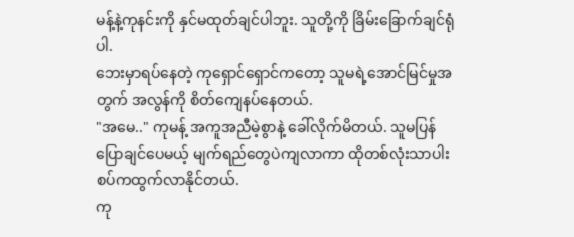မန့်နဲ့ကုနင်းကို နှင်မထုတ်ချင်ပါဘူး. သူတို့ကို ခြိမ်းခြောက်ချင်ရုံပါ.
ဘေးမှာရပ်နေတဲ့ ကုရှောင်ရှောင်ကတော့ သူမရဲ့အောင်မြင်မှုအတွက် အလွန်ကို စိတ်ကျေနပ်နေတယ်.
"အမေ.." ကုမန့် အကူအညီမဲ့စွာနဲ့ ခေါ်လိုက်မိတယ်. သူမပြန်ပြောချင်ပေမယ့် မျက်ရည်တွေပဲကျလာကာ ထိုတစ်လုံးသာပါးစပ်ကထွက်လာနိုင်တယ်.
ကု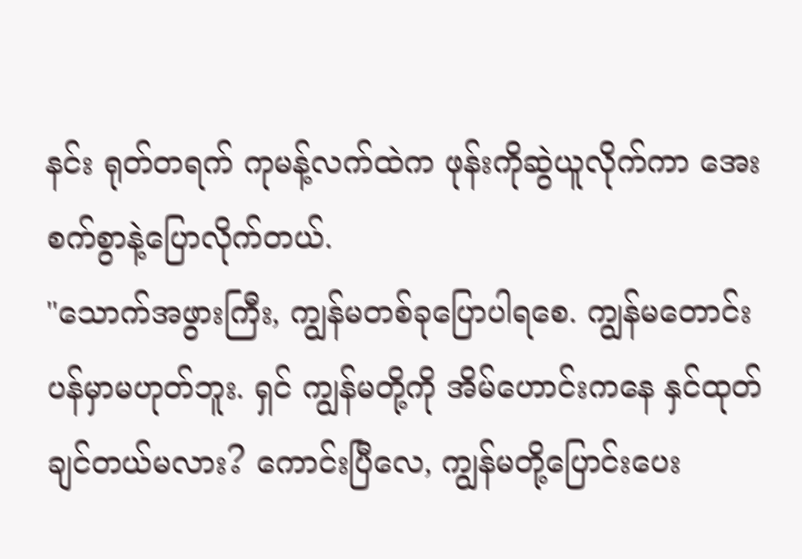နင်း ရုတ်တရက် ကုမန့်လက်ထဲက ဖုန်းကိုဆွဲယူလိုက်ကာ အေးစက်စွာနဲ့ပြောလိုက်တယ်.
"သောက်အဖွားကြီး, ကျွန်မတစ်ခုပြောပါရစေ. ကျွန်မတောင်းပန်မှာမဟုတ်ဘူး. ရှင် ကျွန်မတို့ကို အိမ်ဟောင်းကနေ နှင်ထုတ်ချင်တယ်မလား? ကောင်းပြီလေ, ကျွန်မတို့ပြောင်းပေး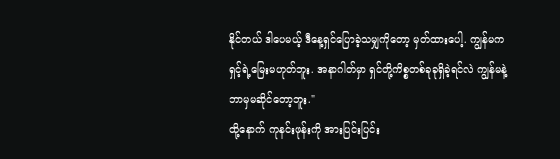နိုင်တယ် ဒါပေမယ့် ဒီနေ့ရှင်ပြောခဲ့သမျှကိုတော့ မှတ်ထားပေါ့. ကျွန်မကရှင့်ရဲ့မြေးမဟုတ်ဘူး. အနာဂါတ်မှာ ရှင်တို့ကိစ္စတစ်ခုခုရှိခဲ့ရင်လဲ ကျွန်မနဲ့ဘာမှမဆိုင်တော့ဘူး."
ထို့နောက် ကုနင်းဖုန်းကို အားပြင်းပြင်း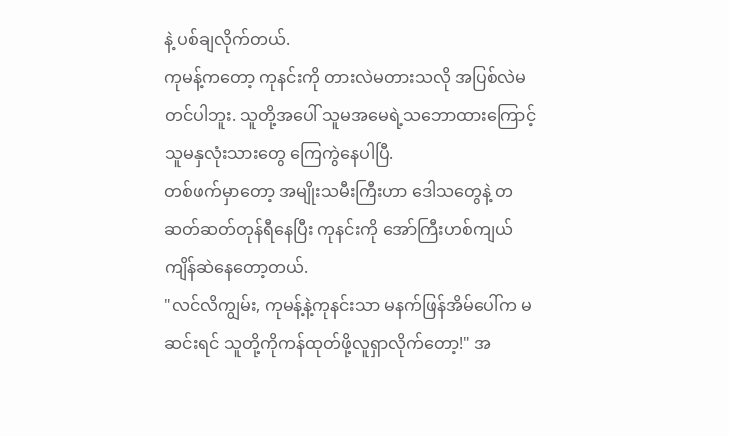နဲ့ ပစ်ချလိုက်တယ်.
ကုမန့်ကတော့ ကုနင်းကို တားလဲမတားသလို အပြစ်လဲမတင်ပါဘူး. သူတို့အပေါ် သူမအမေရဲ့သဘောထားကြောင့် သူမနှလုံးသားတွေ ကြေကွဲနေပါပြီ.
တစ်ဖက်မှာတော့ အမျိုးသမီးကြီးဟာ ဒေါသတွေနဲ့ တဆတ်ဆတ်တုန်ရီနေပြီး ကုနင်းကို အော်ကြီးဟစ်ကျယ် ကျိန်ဆဲနေတော့တယ်.
"လင်လိကျွမ်း, ကုမန့်နဲ့ကုနင်းသာ မနက်ဖြန်အိမ်ပေါ်က မဆင်းရင် သူတို့ကိုကန်ထုတ်ဖို့လူရှာလိုက်တော့!" အ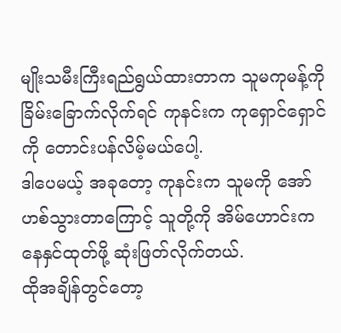မျိုးသမီးကြီးရည်ရွယ်ထားတာက သူမကုမန့်ကို ခြိမ်းခြောက်လိုက်ရင် ကုနင်းက ကုရှောင်ရှောင်ကို တောင်းပန်လိမ့်မယ်ပေါ့.
ဒါပေမယ့် အခုတော့ ကုနင်းက သူမကို အော်ဟစ်သွားတာကြောင့် သူတို့ကို အိမ်ဟောင်းကနေနှင်ထုတ်ဖို့ ဆုံးဖြတ်လိုက်တယ်.
ထိုအချိန်တွင်တော့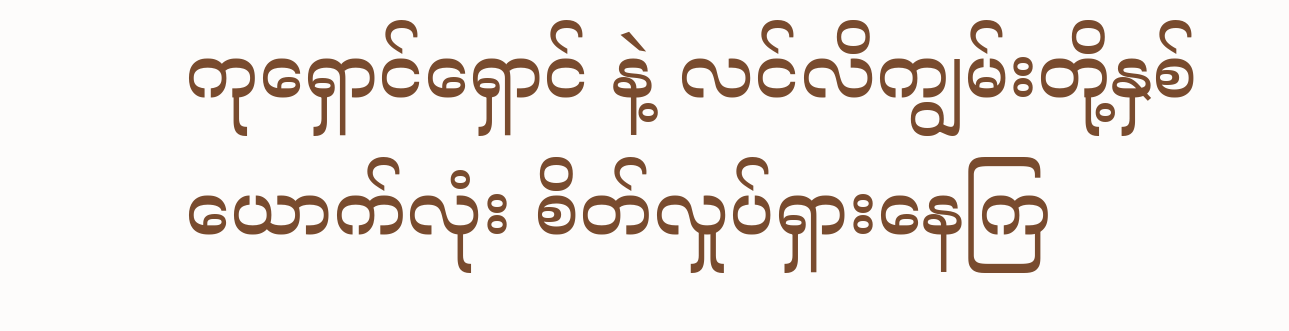ကုရှောင်ရှောင် နဲ့ လင်လိကျွမ်းတို့နှစ်ယောက်လုံး စိတ်လှုပ်ရှားနေကြ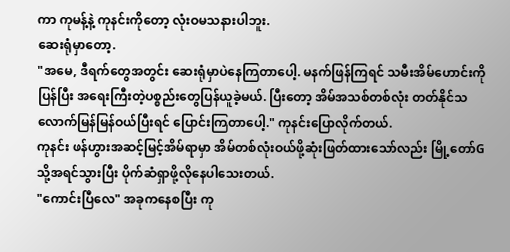ကာ ကုမန့်နဲ့ ကုနင်းကိုတော့ လုံးဝမသနားပါဘူး.
ဆေးရုံမှာတော့.
"အမေ, ဒီရက်တွေအတွင်း ဆေးရုံမှာပဲနေကြတာပေါ့. မနက်ဖြန်ကြရင် သမီးအိမ်ဟောင်းကိုပြန်ပြီး အရေးကြီးတဲ့ပစ္စည်းတွေပြန်ယူခဲ့မယ်. ပြီးတော့ အိမ်အသစ်တစ်လုံး တတ်နိုင်သလောက်မြန်မြန်ဝယ်ပြီးရင် ပြောင်းကြတာပေါ့." ကုနင်းပြောလိုက်တယ်.
ကုနင်း ဖန်ဟွားအဆင့်မြင့်အိမ်ရာမှာ အိမ်တစ်လုံးဝယ်ဖို့ဆုံးဖြတ်ထားသော်လည်း မြို့တော်Gသို့အရင်သွားပြီး ပိုက်ဆံရှာဖို့လိုနေပါသေးတယ်.
"ကောင်းပြီလေ" အခုကနေစပြီး ကု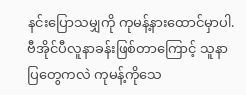နင်းပြောသမျှကို ကုမန့်နားထောင်မှာပါ.
ဗီအိုင်ပီလူနာခန်းဖြစ်တာကြောင့် သူနာပြတွေကလဲ ကုမန့်ကိုသေ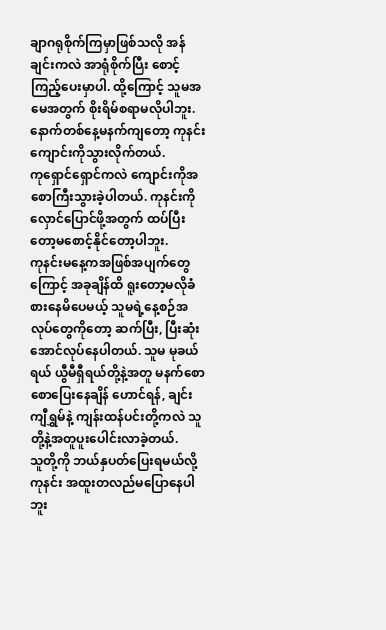ချာဂရုစိုက်ကြမှာဖြစ်သလို အန်ချင်းကလဲ အာရုံစိုက်ပြီး စောင့်ကြည့်ပေးမှာပါ. ထို့ကြောင့် သူမအမေအတွက် စိုးရိမ်စရာမလိုပါဘူး.
နောက်တစ်နေ့မနက်ကျတော့ ကုနင်းကျောင်းကိုသွားလိုက်တယ်.
ကုရှောင်ရှောင်ကလဲ ကျောင်းကိုအစောကြီးသွားခဲ့ပါတယ်. ကုနင်းကို လှောင်ပြောင်ဖို့အတွက် ထပ်ပြီးတော့မစောင့်နိုင်တော့ပါဘူး.
ကုနင်းမနေ့ကအဖြစ်အပျက်တွေကြောင့် အခုချိန်ထိ ရူးတော့မလိုခံစားနေမိပေမယ့် သူမရဲ့နေ့စဉ်အလုပ်တွေကိုတော့ ဆက်ပြီး, ပြီးဆုံးအောင်လုပ်နေပါတယ်. သူမ မုခယ်ရယ် ယွီမီရှီရယ်တို့နဲ့အတူ မနက်စောစောပြေးနေချိန် ဟောင်ရန်, ချင်းကျီရွှမ်နဲ့ ကျန်းထန်ပင်းတို့ကလဲ သူတို့နဲ့အတူပူးပေါင်းလာခဲ့တယ်.
သူတို့ကို ဘယ်နှပတ်ပြေးရမယ်လို့ ကုနင်း အထူးတလည်မပြောနေပါဘူး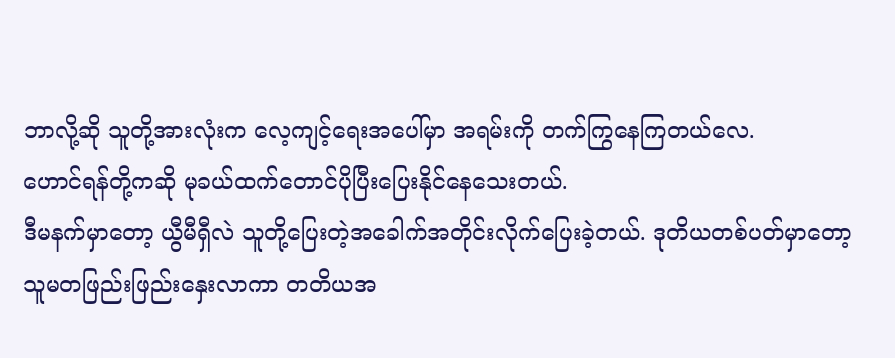ဘာလို့ဆို သူတို့အားလုံးက လေ့ကျင့်ရေးအပေါ်မှာ အရမ်းကို တက်ကြွနေကြတယ်လေ.
ဟောင်ရန်တို့ကဆို မုခယ်ထက်တောင်ပိုပြီးပြေးနိုင်နေသေးတယ်.
ဒီမနက်မှာတော့ ယွီမီရှီလဲ သူတို့ပြေးတဲ့အခေါက်အတိုင်းလိုက်ပြေးခဲ့တယ်. ဒုတိယတစ်ပတ်မှာတော့ သူမတဖြည်းဖြည်းနှေးလာကာ တတိယအ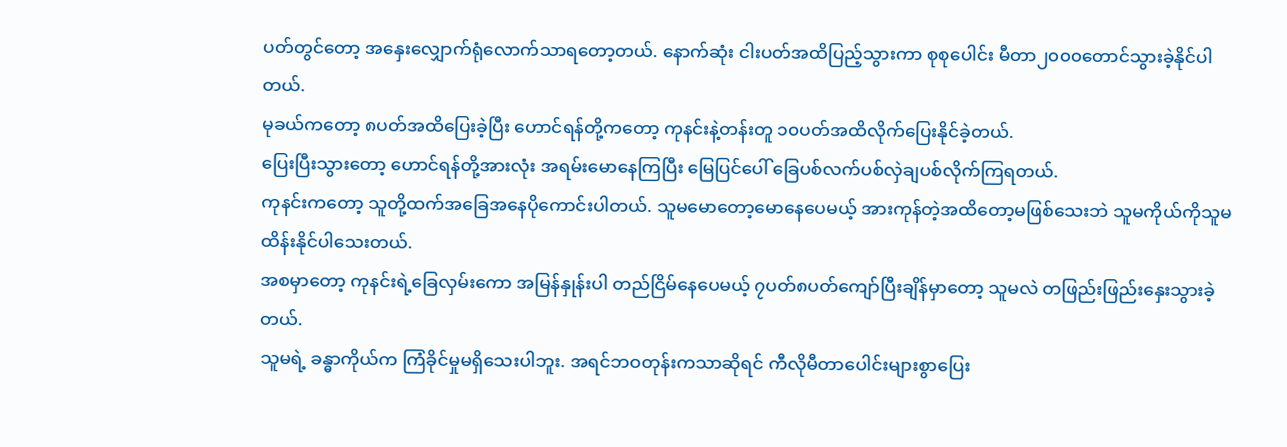ပတ်တွင်တော့ အနှေးလျှောက်ရုံလောက်သာရတော့တယ်. နောက်ဆုံး ငါးပတ်အထိပြည့်သွားကာ စုစုပေါင်း မီတာ၂၀၀၀တောင်သွားခဲ့နိုင်ပါတယ်.
မုခယ်ကတော့ ၈ပတ်အထိပြေးခဲ့ပြီး ဟောင်ရန်တို့ကတော့ ကုနင်းနဲ့တန်းတူ ၁၀ပတ်အထိလိုက်ပြေးနိုင်ခဲ့တယ်.
ပြေးပြီးသွားတော့ ဟောင်ရန်တို့အားလုံး အရမ်းမောနေကြပြီး မြေပြင်ပေါ် ခြေပစ်လက်ပစ်လှဲချပစ်လိုက်ကြရတယ်.
ကုနင်းကတော့ သူတို့ထက်အခြေအနေပိုကောင်းပါတယ်. သူမမောတော့မောနေပေမယ့် အားကုန်တဲ့အထိတော့မဖြစ်သေးဘဲ သူမကိုယ်ကိုသူမထိန်းနိုင်ပါသေးတယ်.
အစမှာတော့ ကုနင်းရဲ့ခြေလှမ်းကော အမြန်နှုန်းပါ တည်ငြိမ်နေပေမယ့် ၇ပတ်၈ပတ်ကျော်ပြီးချိန်မှာတော့ သူမလဲ တဖြည်းဖြည်းနှေးသွားခဲ့တယ်.
သူမရဲ့ ခန္ဓာကိုယ်က ကြံခိုင်မှုမရှိသေးပါဘူး. အရင်ဘဝတုန်းကသာဆိုရင် ကီလိုမီတာပေါင်းများစွာပြေး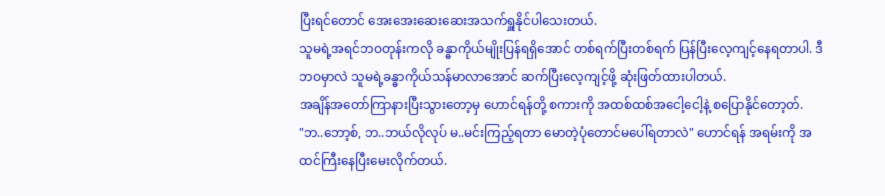ပြီးရင်တောင် အေးအေးဆေးဆေးအသက်ရှူနိုင်ပါသေးတယ်.
သူမရဲ့အရင်ဘဝတုန်းကလို ခန္ဓာကိုယ်မျိုးပြန်ရရှိအောင် တစ်ရက်ပြီးတစ်ရက် ပြန်ပြီးလေ့ကျင့်နေရတာပါ. ဒီဘဝမှာလဲ သူမရဲ့ခန္ဓာကိုယ်သန်မာလာအောင် ဆက်ပြီးလေ့ကျင့်ဖို့ ဆုံးဖြတ်ထားပါတယ်.
အချိန်အတော်ကြာနားပြီးသွားတော့မှ ဟောင်ရန်တို့ စကားကို အထစ်ထစ်အငေါ့ငေါ့နဲ့ စပြောနိုင်တော့တ်.
"ဘ..ဘော့စ်, ဘ..ဘယ်လိုလုပ် မ..မင်းကြည့်ရတာ မောတဲ့ပုံတောင်မပေါ်ရတာလဲ" ဟောင်ရန် အရမ်းကို အထင်ကြီးနေပြီးမေးလိုက်တယ်.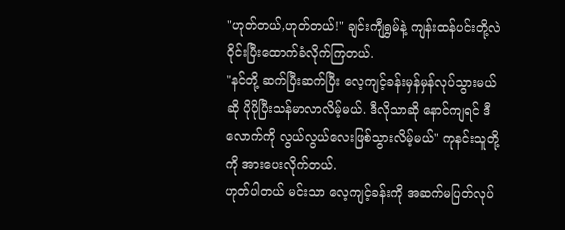"ဟုတ်တယ်,ဟုတ်တယ်!" ချင်းကျီရွှမ်နဲ့ ကျန်းထန်ပင်းတို့လဲ ဝိုင်းပြီးထောက်ခံလိုက်ကြတယ်.
"နင်တို့ ဆက်ပြီးဆက်ပြီး လေ့ကျင့်ခန်းမှန်မှန်လုပ်သွားမယ်ဆို ပိုပိုပြီးသန်မာလာလိမ့်မယ်. ဒီလိုသာဆို နောင်ကျရင် ဒီလောက်ကို လွယ်လွယ်လေးဖြစ်သွားလိမ့်မယ်" ကုနင်းသူတို့ကို အားပေးလိုက်တယ်.
ဟုတ်ပါတယ် မင်းသာ လေ့ကျင့်ခန်းကို အဆက်မပြတ်လုပ်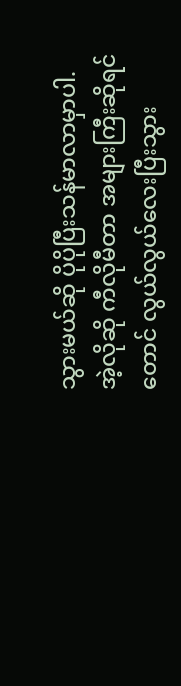သွားမယ်ဆို ပိုပိုပြီးသန်မာလာမှာပါ. အဲ့လိုဆို ကီလိုမီတာ အများကြီးဆိုရင်တောင် လွယ်လွယ်လေးပြီးသွား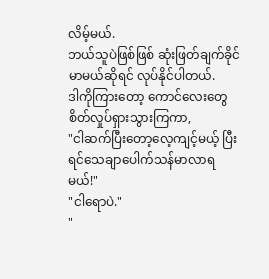လိမ့်မယ်.
ဘယ်သူပဲဖြစ်ဖြစ် ဆုံးဖြတ်ချက်ခိုင်မာမယ်ဆိုရင် လုပ်နိုင်ပါတယ်.
ဒါကိုကြားတော့ ကောင်လေးတွေစိတ်လှုပ်ရှားသွားကြကာ,
"ငါဆက်ပြီးတော့လေ့ကျင့်မယ့် ပြီးရင်သေချာပေါက်သန်မာလာရမယ်!"
"ငါရောပဲ."
"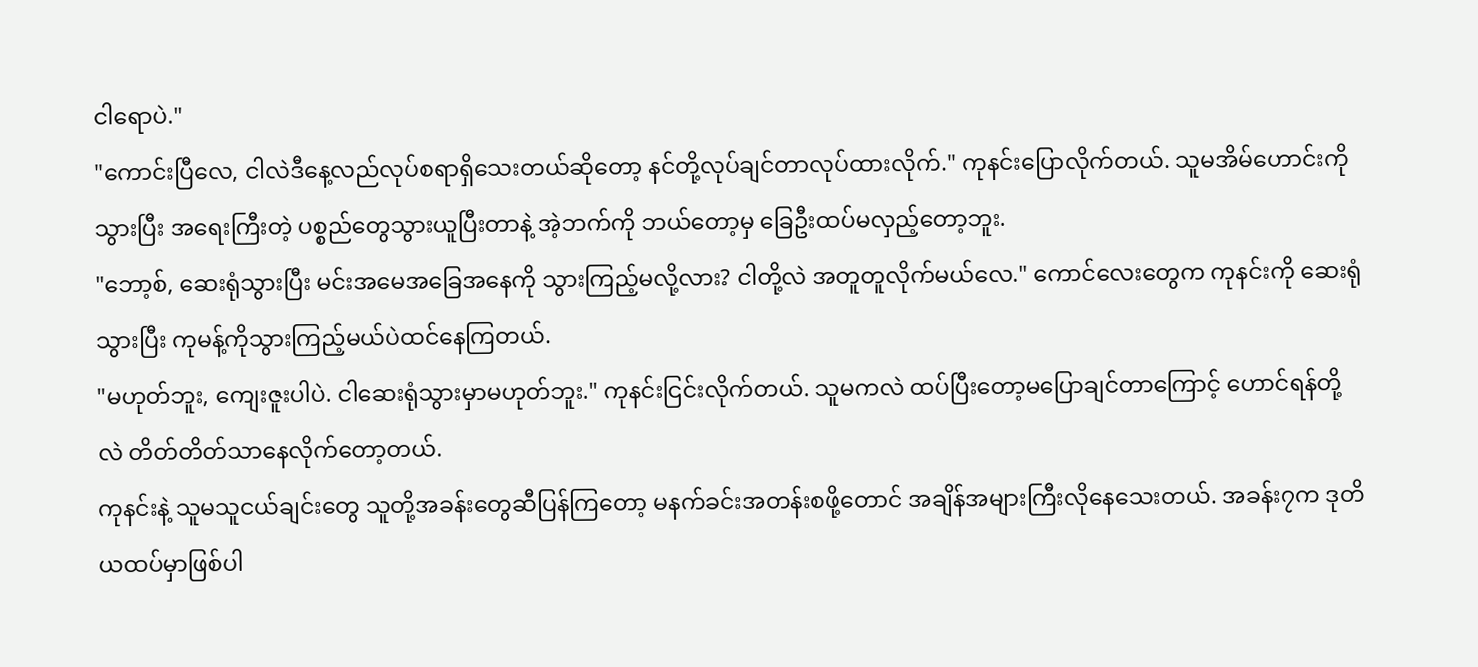ငါရောပဲ."
"ကောင်းပြီလေ, ငါလဲဒီနေ့လည်လုပ်စရာရှိသေးတယ်ဆိုတော့ နင်တို့လုပ်ချင်တာလုပ်ထားလိုက်." ကုနင်းပြောလိုက်တယ်. သူမအိမ်ဟောင်းကိုသွားပြီး အရေးကြီးတဲ့ ပစ္စည်တွေသွားယူပြီးတာနဲ့ အဲ့ဘက်ကို ဘယ်တော့မှ ခြေဦးထပ်မလှည့်တော့ဘူး.
"ဘော့စ်, ဆေးရုံသွားပြီး မင်းအမေအခြေအနေကို သွားကြည့်မလို့လား? ငါတို့လဲ အတူတူလိုက်မယ်လေ." ကောင်လေးတွေက ကုနင်းကို ဆေးရုံသွားပြီး ကုမန့်ကိုသွားကြည့်မယ်ပဲထင်နေကြတယ်.
"မဟုတ်ဘူး, ကျေးဇူးပါပဲ. ငါဆေးရုံသွားမှာမဟုတ်ဘူး." ကုနင်းငြင်းလိုက်တယ်. သူမကလဲ ထပ်ပြီးတော့မပြောချင်တာကြောင့် ဟောင်ရန်တို့လဲ တိတ်တိတ်သာနေလိုက်တော့တယ်.
ကုနင်းနဲ့ သူမသူငယ်ချင်းတွေ သူတို့အခန်းတွေဆီပြန်ကြတော့ မနက်ခင်းအတန်းစဖို့တောင် အချိန်အများကြီးလိုနေသေးတယ်. အခန်း၇က ဒုတိယထပ်မှာဖြစ်ပါ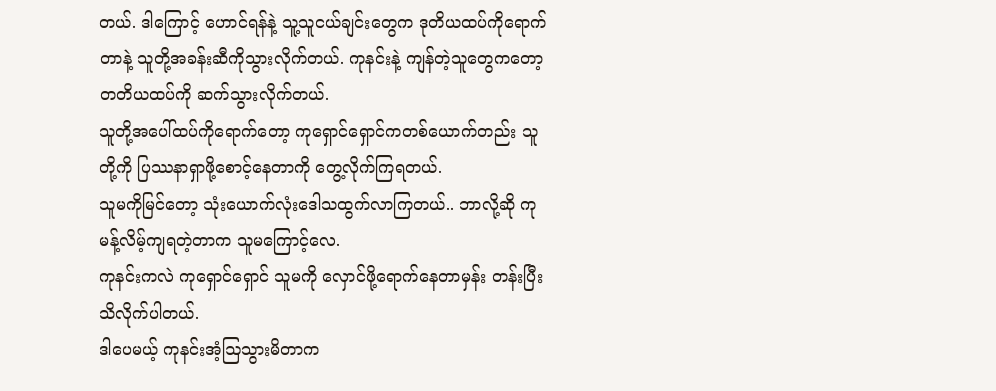တယ်. ဒါကြောင့် ဟောင်ရန်နဲ့ သူ့သူငယ်ချင်းတွေက ဒုတိယထပ်ကိုရောက်တာနဲ့ သူတို့အခန်းဆီကိုသွားလိုက်တယ်. ကုနင်းနဲ့ ကျန်တဲ့သူတွေကတော့ တတိယထပ်ကို ဆက်သွားလိုက်တယ်.
သူတို့အပေါ်ထပ်ကိုရောက်တော့ ကုရှောင်ရှောင်ကတစ်ယောက်တည်း သူတို့ကို ပြဿနာရှာဖို့စောင့်နေတာကို တွေ့လိုက်ကြရတယ်.
သူမကိုမြင်တော့ သုံးယောက်လုံးဒေါသထွက်လာကြတယ်.. ဘာလို့ဆို ကုမန့်လိမ့်ကျရတဲ့တာက သူမကြောင့်လေ.
ကုနင်းကလဲ ကုရှောင်ရှောင် သူမကို လှောင်ဖို့ရောက်နေတာမှန်း တန်းပြီးသိလိုက်ပါတယ်.
ဒါပေမယ့် ကုနင်းအံ့ဩသွားမိတာက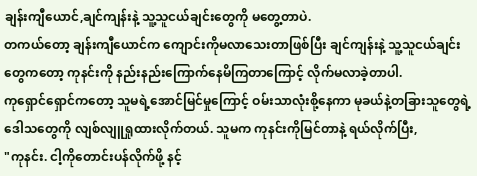ချန်းကျီယောင်,ချင်ကျန်းနဲ့ သူ့သူငယ်ချင်းတွေကို မတွေ့တာပဲ.
တကယ်တော့ ချန်းကျီယောင်က ကျောင်းကိုမလာသေးတာဖြစ်ပြီး ချင်ကျန်းနဲ့ သူ့သူငယ်ချင်းတွေကတော့ ကုနင်းကို နည်းနည်းကြောက်နေမိကြတာကြောင့် လိုက်မလာခဲ့တာပါ.
ကုရှောင်ရှောင်ကတော့ သူမရဲ့အောင်မြင်မှုကြောင့် ဝမ်းသာလုံးစို့နေကာ မုခယ်နဲ့တခြားသူတွေရဲ့ ဒေါသတွေကို လျစ်လျူရှုထားလိုက်တယ်. သူမက ကုနင်းကိုမြင်တာနဲ့ ရယ်လိုက်ပြီး,
"ကုနင်း. ငါ့ကိုတောင်းပန်လိုက်ဖို့ နင့်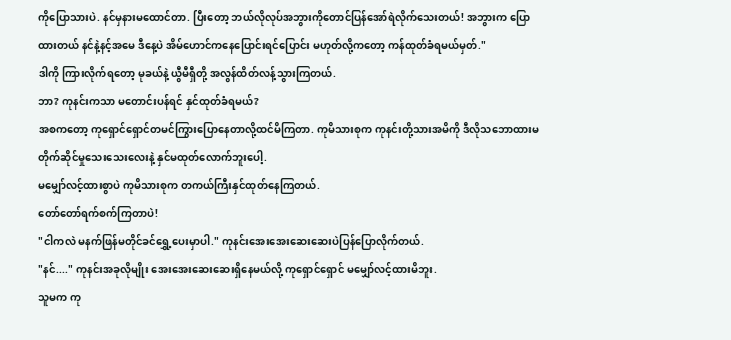ကိုပြောသားပဲ. နင်မှနားမထောင်တာ. ပြီးတော့ ဘယ်လိုလုပ်အဘွားကိုတောင်ပြန်အော်ရဲလိုက်သေးတယ်! အဘွားက ပြောထားတယ် နင်နဲ့နင့်အမေ ဒီနေ့ပဲ အိမ်ဟောင်ကနေပြောင်းရင်ပြောင်း မဟုတ်လို့ကတော့ ကန်ထုတ်ခံရမယ်မှတ်."
ဒါကို ကြားလိုက်ရတော့ မုခယ်နဲ့ ယွီမီရှီတို့ အလွန်ထိတ်လန့်သွားကြတယ်.
ဘာ? ကုနင်းကသာ မတောင်းပန်ရင် နှင်ထုတ်ခံရမယ်?
အစကတော့ ကုရှောင်ရှောင်တမင်ကြွားပြောနေတာလို့ထင်မိကြတာ. ကုမိသားစုက ကုနင်းတို့သားအမိကို ဒီလိုသဘောထားမတိုက်ဆိုင်မှုသေးသေးလေးနဲ့ နှင်မထုတ်လောက်ဘူးပေါ့.
မမျှော်လင့်ထားစွာပဲ ကုမိသားစုက တကယ်ကြီးနှင်ထုတ်နေကြတယ်.
တော်တော်ရက်စက်ကြတာပဲ!
"ငါကလဲ မနက်ဖြန်မတိုင်ခင်ရွှေ့ပေးမှာပါ." ကုနင်းအေးအေးဆေးဆေးပဲပြန်ပြောလိုက်တယ်.
"နင်...." ကုနင်းအခုလိုမျိုး အေးအေးဆေးဆေးရှိနေမယ်လို့ ကုရှောင်ရှောင် မမျှော်လင့်ထားမိဘူး.
သူမက ကု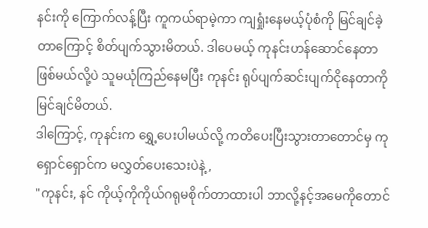နင်းကို ကြောက်လန့်ပြီး ကူကယ်ရာမဲ့ကာ ကျရှုံးနေမယ့်ပုံစံကို မြင်ချင်ခဲ့တာကြောင့် စိတ်ပျက်သွားမိတယ်. ဒါပေမယ့် ကုနင်းဟန်ဆောင်နေတာဖြစ်မယ်လို့ပဲ သူမယုံကြည်နေမပြီး ကုနင်း ရုပ်ပျက်ဆင်းပျက်ငိုနေတာကို မြင်ချင်မိတယ်.
ဒါကြောင့်, ကုနင်းက ရွှေ့ပေးပါမယ်လို့ ကတိပေးပြီးသွားတာတောင်မှ ကုရှောင်ရှောင်က မလွှတ်ပေးသေးပဲနဲ့,
"ကုနင်း, နင် ကိုယ့်ကိုကိုယ်ဂရုမစိုက်တာထားပါ ဘာလို့နင့်အမေကိုတောင်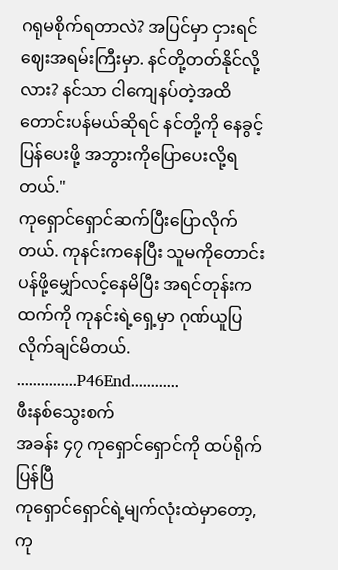ဂရုမစိုက်ရတာလဲ? အပြင်မှာ ငှားရင်ဈေးအရမ်းကြီးမှာ. နင်တို့တတ်နိုင်လို့လား? နင်သာ ငါကျေနပ်တဲ့အထိတောင်းပန်မယ်ဆိုရင် နင်တို့ကို နေခွင့်ပြန်ပေးဖို့ အဘွားကိုပြောပေးလို့ရတယ်."
ကုရှောင်ရှောင်ဆက်ပြီးပြောလိုက်တယ်. ကုနင်းကနေပြီး သူမကိုတောင်းပန်ဖို့မျှော်လင့်နေမိပြီး အရင်တုန်းကထက်ကို ကုနင်းရဲ့ရှေ့မှာ ဂုဏ်ယူပြလိုက်ချင်မိတယ်.
...............P46End............
ဖီးနစ်သွေးစက်
အခန်း ၄၇ ကုရှောင်ရှောင်ကို ထပ်ရိုက်ပြန်ပြီ
ကုရှောင်ရှောင်ရဲ့မျက်လုံးထဲမှာတော့, ကု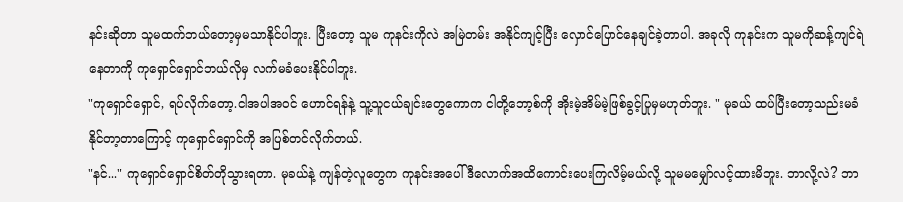နင်းဆိုတာ သူမထက်ဘယ်တော့မှမသာနိုင်ပါဘူး. ပြီးတော့ သူမ ကုနင်းကိုလဲ အမြဲတမ်း အနိုင်ကျင့်ပြီး လှောင်ပြောင်နေချင်ခဲ့တာပါ. အခုလို ကုနင်းက သူမကိုဆန့်ကျင်ရဲနေတာကို ကုရှောင်ရှောင်ဘယ်လိုမှ လက်မခံပေးနိုင်ပါဘူး.
"ကုရှောင်ရှောင်, ရပ်လိုက်တော့.ငါအပါအဝင် ဟောင်ရန်နဲ့ သူ့သူငယ်ချင်းတွေကောက ငါတို့ဘော့စ်ကို အိုးမဲ့အိမ်မဲ့ဖြစ်ခွင့်ပြုမှမဟုတ်ဘူး. " မုခယ် ထပ်ပြီးတော့သည်းမခံနိုင်တာ့တာကြောင့် ကုရှောင်ရှောင်ကို အပြစ်တင်လိုက်တယ်.
"နင်..." ကုရှောင်ရှောင်စိတ်တိုသွားရတာ. မုခယ်နဲ့ ကျန်တဲ့လူတွေက ကုနင်းအပေါ်ဒီလောက်အထိကောင်းပေးကြလိမ့်မယ်လို့ သူမမမျှော်လင့်ထားမိဘူး. ဘာလို့လဲ? ဘာ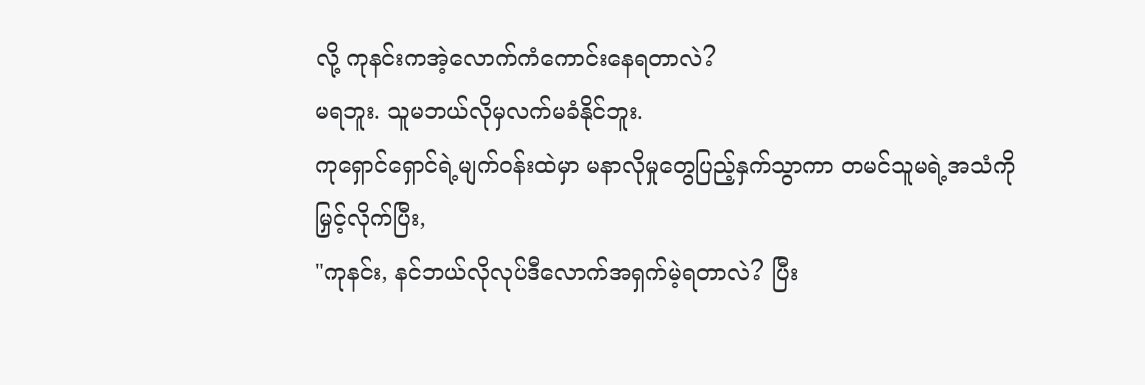လို့ ကုနင်းကအဲ့လောက်ကံကောင်းနေရတာလဲ?
မရဘူး. သူမဘယ်လိုမှလက်မခံနိုင်ဘူး.
ကုရှောင်ရှောင်ရဲ့မျက်ဝန်းထဲမှာ မနာလိုမှုတွေပြည့်နှက်သွာကာ တမင်သူမရဲ့အသံကို မြှင့်လိုက်ပြီး,
"ကုနင်း, နင်ဘယ်လိုလုပ်ဒီလောက်အရှက်မဲ့ရတာလဲ? ပြီး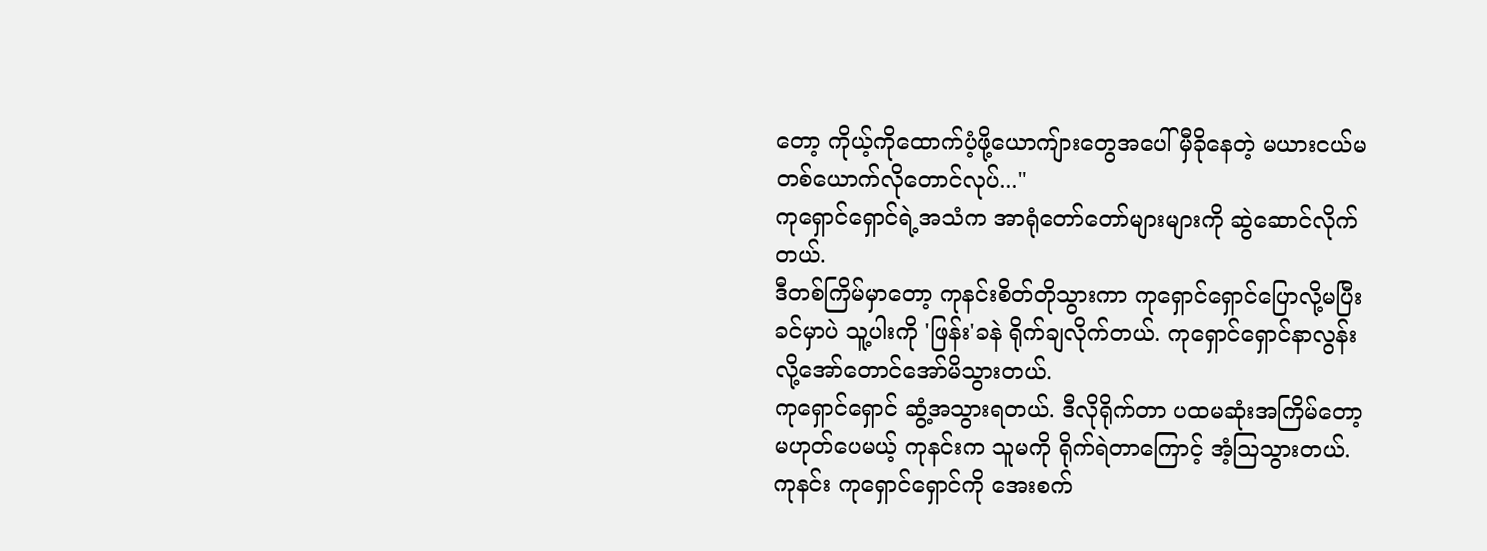တော့ ကိုယ့်ကိုထောက်ပံ့ဖို့ယောကျ်ားတွေအပေါ် မှီခိုနေတဲ့ မယားငယ်မတစ်ယောက်လိုတောင်လုပ်..."
ကုရှောင်ရှောင်ရဲ့အသံက အာရုံတော်တော်များများကို ဆွဲဆောင်လိုက်တယ်.
ဒီတစ်ကြိမ်မှာတော့ ကုနင်းစိတ်တိုသွားကာ ကုရှောင်ရှောင်ပြောလို့မပြီးခင်မှာပဲ သူ့ပါးကို 'ဖြန်း'ခနဲ ရိုက်ချလိုက်တယ်. ကုရှောင်ရှောင်နာလွန်းလို့အော်တောင်အော်မိသွားတယ်.
ကုရှောင်ရှောင် ဆွံ့အသွားရတယ်. ဒီလိုရိုက်တာ ပထမဆုံးအကြိမ်တော့မဟုတ်ပေမယ့် ကုနင်းက သူမကို ရိုက်ရဲတာကြောင့် အံ့ဩသွားတယ်.
ကုနင်း ကုရှောင်ရှောင်ကို အေးစက်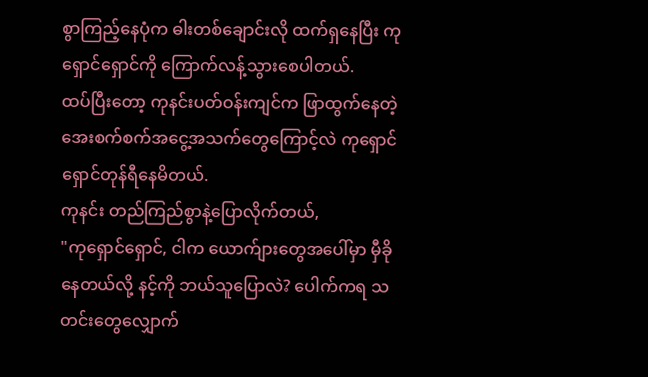စွာကြည့်နေပုံက ဓါးတစ်ချောင်းလို ထက်ရှနေပြီး ကုရှောင်ရှောင်ကို ကြောက်လန့်သွားစေပါတယ်.
ထပ်ပြီးတော့ ကုနင်းပတ်ဝန်းကျင်က ဖြာထွက်နေတဲ့ အေးစက်စက်အငွေ့အသက်တွေကြောင့်လဲ ကုရှောင်ရှောင်တုန်ရီနေမိတယ်.
ကုနင်း တည်ကြည်စွာနဲ့ပြောလိုက်တယ်,
"ကုရှောင်ရှောင်, ငါက ယောက်ျားတွေအပေါ်မှာ မှီခိုနေတယ်လို့ နင့်ကို ဘယ်သူပြောလဲ? ပေါက်ကရ သတင်းတွေလျှောက်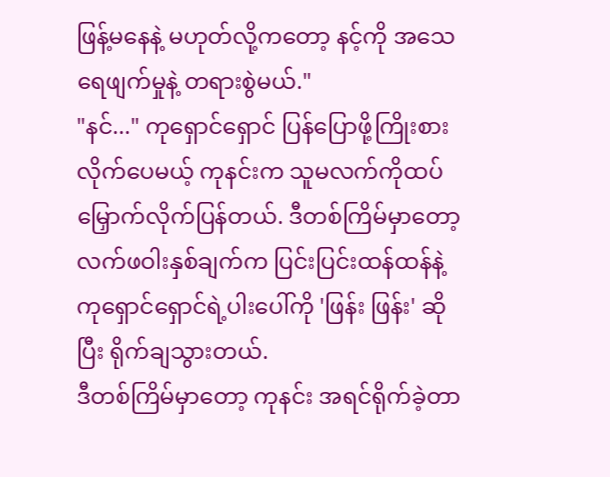ဖြန့်မနေနဲ့ မဟုတ်လို့ကတော့ နင့်ကို အသေရေဖျက်မှုနဲ့ တရားစွဲမယ်."
"နင်..." ကုရှောင်ရှောင် ပြန်ပြောဖို့ကြိုးစားလိုက်ပေမယ့် ကုနင်းက သူမလက်ကိုထပ်မြှောက်လိုက်ပြန်တယ်. ဒီတစ်ကြိမ်မှာတော့ လက်ဖဝါးနှစ်ချက်က ပြင်းပြင်းထန်ထန်နဲ့ ကုရှောင်ရှောင်ရဲ့ပါးပေါ်ကို 'ဖြန်း ဖြန်း' ဆိုပြီး ရိုက်ချသွားတယ်.
ဒီတစ်ကြိမ်မှာတော့ ကုနင်း အရင်ရိုက်ခဲ့တာ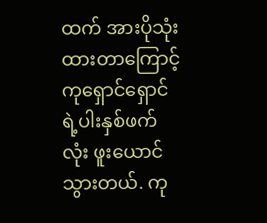ထက် အားပိုသုံးထားတာကြောင့် ကုရှောင်ရှောင်ရဲ့ပါးနှစ်ဖက်လုံး ဖူးယောင်သွားတယ်. ကု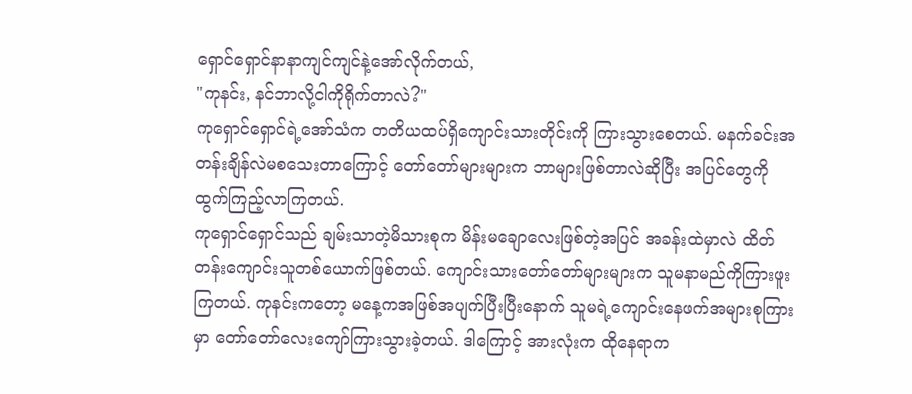ရှောင်ရှောင်နာနာကျင်ကျင်နဲ့အော်လိုက်တယ်,
"ကုနင်း, နင်ဘာလို့ငါကိုရိုက်တာလဲ?"
ကုရှောင်ရှောင်ရဲ့အော်သံက တတိယထပ်ရှိကျောင်းသားတိုင်းကို ကြားသွားစေတယ်. မနက်ခင်းအတန်းချိန်လဲမစသေးတာကြောင့် တော်တော်များများက ဘာများဖြစ်တာလဲဆိုပြီး အပြင်တွေကို ထွက်ကြည့်လာကြတယ်.
ကုရှောင်ရှောင်သည် ချမ်းသာတဲ့မိသားစုက မိန်းမချောလေးဖြစ်တဲ့အပြင် အခန်းထဲမှာလဲ ထိတ်တန်းကျောင်းသူတစ်ယောက်ဖြစ်တယ်. ကျောင်းသားတော်တော်များများက သူမနာမည်ကိုကြားဖူးကြတယ်. ကုနင်းကတော့ မနေ့ကအဖြစ်အပျက်ပြီးပြီးနောက် သူမရဲ့ကျောင်းနေဖက်အများစုကြားမှာ တော်တော်လေးကျော်ကြားသွားခဲ့တယ်. ဒါကြောင့် အားလုံးက ထိုနေရာက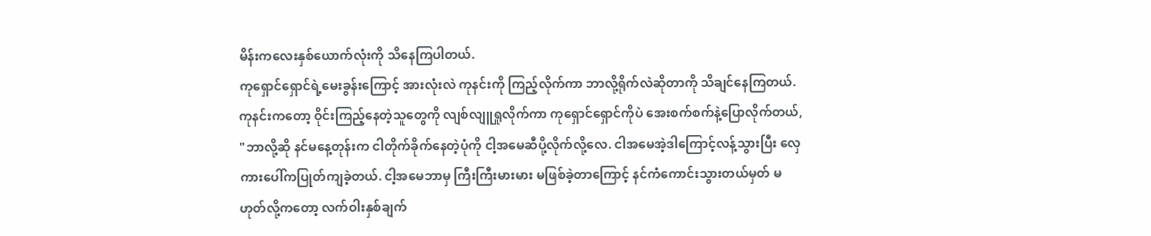မိန်းကလေးနှစ်ယောက်လုံးကို သိနေကြပါတယ်.
ကုရှောင်ရှောင်ရဲ့မေးခွန်းကြောင့် အားလုံးလဲ ကုနင်းကို ကြည့်လိုက်ကာ ဘာလို့ရိုက်လဲဆိုတာကို သိချင်နေကြတယ်.
ကုနင်းကတော့ ဝိုင်းကြည့်နေတဲ့သူတွေကို လျစ်လျူရှုလိုက်ကာ ကုရှောင်ရှောင်ကိုပဲ အေးစက်စက်နဲ့ပြောလိုက်တယ်,
"ဘာလို့ဆို နင်မနေ့တုန်းက ငါတိုက်ခိုက်နေတဲ့ပုံကို ငါ့အမေဆီပို့လိုက်လို့လေ. ငါအမေအဲ့ဒါကြောင့်လန့်သွားပြီး လှေကားပေါ်ကပြုတ်ကျခဲ့တယ်. ငါ့အမေဘာမှ ကြီးကြီးမားမား မဖြစ်ခဲ့တာကြောင့် နင်ကံကောင်းသွားတယ်မှတ် မဟုတ်လို့ကတော့ လက်ဝါးနှစ်ချက်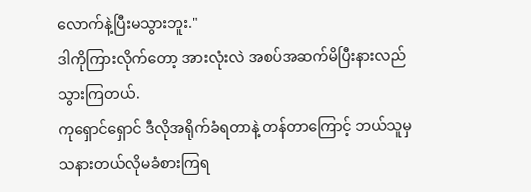လောက်နဲ့ပြီးမသွားဘူး."
ဒါကိုကြားလိုက်တော့ အားလုံးလဲ အစပ်အဆက်မိပြီးနားလည်သွားကြတယ်.
ကုရှောင်ရှောင် ဒီလိုအရိုက်ခံရတာနဲ့ တန်တာကြောင့် ဘယ်သူမှသနားတယ်လိုမခံစားကြရ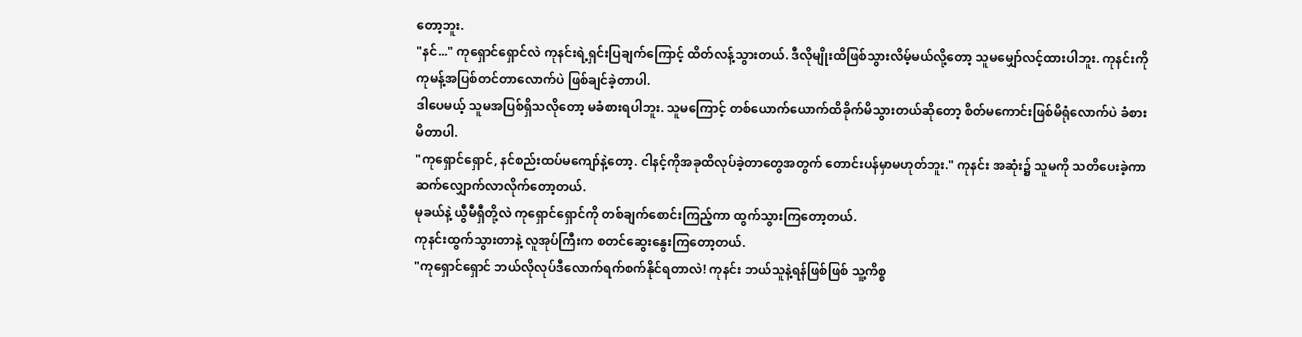တော့ဘူး.
"နင်..." ကုရှောင်ရှောင်လဲ ကုနင်းရဲ့ရှင်းပြချက်ကြောင့် ထိတ်လန့်သွားတယ်. ဒီလိုမျိုးထိဖြစ်သွားလိမ့်မယ်လို့တော့ သူမမျှော်လင့်ထားပါဘူး. ကုနင်းကို ကုမန့်အပြစ်တင်တာလောက်ပဲ ဖြစ်ချင်ခဲ့တာပါ.
ဒါပေမယ့် သူမအပြစ်ရှိသလိုတော့ မခံစားရပါဘူး. သူမကြောင့် တစ်ယောက်ယောက်ထိခိုက်မိသွားတယ်ဆိုတော့ စိတ်မကောင်းဖြစ်မိရုံလောက်ပဲ ခံစားမိတာပါ.
"ကုရှောင်ရှောင်, နင်စည်းထပ်မကျော်နဲ့တော့. ငါနင့်ကိုအခုထိလုပ်ခဲ့တာတွေအတွက် တောင်းပန်မှာမဟုတ်ဘူး." ကုနင်း အဆုံး၌ သူမကို သတိပေးခဲ့ကာ ဆက်လျှောက်လာလိုက်တော့တယ်.
မုခယ်နဲ့ ယွီမီရှီတို့လဲ ကုရှောင်ရှောင်ကို တစ်ချက်စောင်းကြည့်ကာ ထွက်သွားကြတော့တယ်.
ကုနင်းထွက်သွားတာနဲ့ လူအုပ်ကြီးက စတင်ဆွေးနွေးကြတော့တယ်.
"ကုရှောင်ရှောင် ဘယ်လိုလုပ်ဒီလောက်ရက်စက်နိုင်ရတာလဲ! ကုနင်း ဘယ်သူနဲ့ရန်ဖြစ်ဖြစ် သူ့ကိစ္စ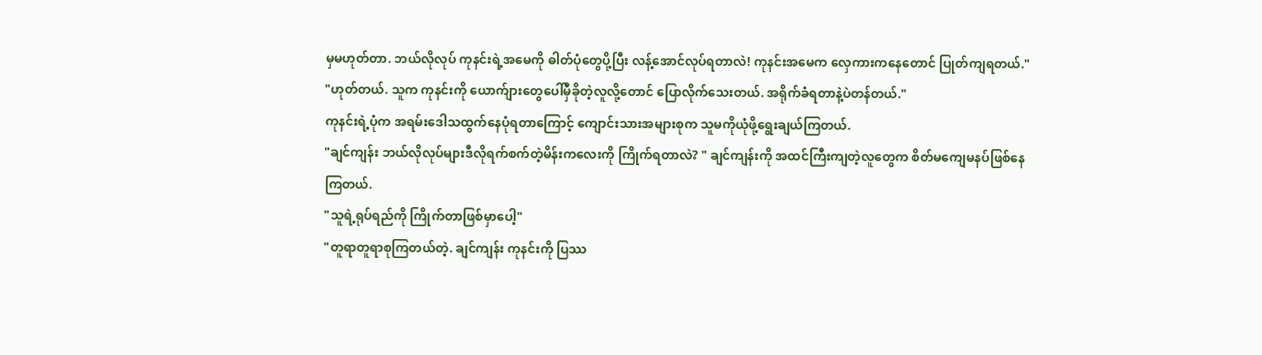မှမဟုတ်တာ. ဘယ်လိုလုပ် ကုနင်းရဲ့အမေကို ဓါတ်ပုံတွေပို့ပြီး လန့်အောင်လုပ်ရတာလဲ! ကုနင်းအမေက လှေကားကနေတောင် ပြုတ်ကျရတယ်."
"ဟုတ်တယ်. သူက ကုနင်းကို ယောက်ျားတွေပေါ်မှီခိုတဲ့လူလို့တောင် ပြောလိုက်သေးတယ်. အရိုက်ခံရတာနဲ့ပဲတန်တယ်."
ကုနင်းရဲ့ပုံက အရမ်းဒေါသထွက်နေပုံရတာကြောင့် ကျောင်းသားအများစုက သူမကိုယုံဖို့ရွေးချယ်ကြတယ်.
"ချင်ကျန်း ဘယ်လိုလုပ်များဒီလိုရက်စက်တဲ့မိန်းကလေးကို ကြိုက်ရတာလဲ? " ချင်ကျန်းကို အထင်ကြီးကျတဲ့လူတွေက စိတ်မကျေမနပ်ဖြစ်နေကြတယ်.
"သူရဲ့ရုပ်ရည်ကို ကြိုက်တာဖြစ်မှာပေါ့"
"တူရာတူရာစုကြတယ်တဲ့. ချင်ကျန်း ကုနင်းကို ပြဿ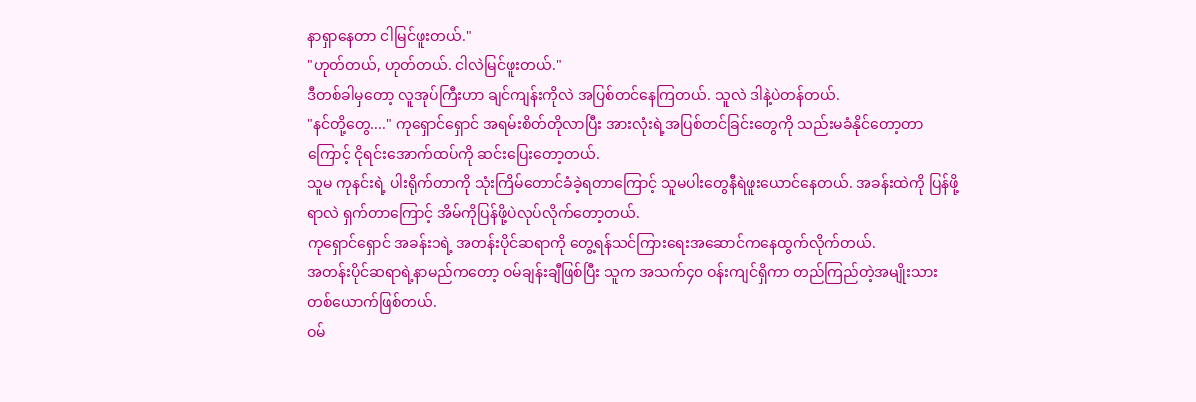နာရှာနေတာ ငါမြင်ဖူးတယ်."
"ဟုတ်တယ်, ဟုတ်တယ်. ငါလဲမြင်ဖူးတယ်."
ဒီတစ်ခါမှတော့ လူအုပ်ကြီးဟာ ချင်ကျန်းကိုလဲ အပြစ်တင်နေကြတယ်. သူလဲ ဒါနဲ့ပဲတန်တယ်.
"နင်တို့တွေ...." ကုရှောင်ရှောင် အရမ်းစိတ်တိုလာပြီး အားလုံးရဲ့အပြစ်တင်ခြင်းတွေကို သည်းမခံနိုင်တော့တာကြောင့် ငိုရင်းအောက်ထပ်ကို ဆင်းပြေးတော့တယ်.
သူမ ကုနင်းရဲ့ ပါးရိုက်တာကို သုံးကြိမ်တောင်ခံခဲ့ရတာကြောင့် သူမပါးတွေနီရဲဖူးယောင်နေတယ်. အခန်းထဲကို ပြန်ဖို့ရာလဲ ရှက်တာကြောင့် အိမ်ကိုပြန်ဖို့ပဲလုပ်လိုက်တော့တယ်.
ကုရှောင်ရှောင် အခန်း၁ရဲ့ အတန်းပိုင်ဆရာကို တွေ့ရန်သင်ကြားရေးအဆောင်ကနေထွက်လိုက်တယ်.
အတန်းပိုင်ဆရာရဲ့နာမည်ကတော့ ဝမ်ချန်းချီဖြစ်ပြီး သူက အသက်၄၀ ဝန်းကျင်ရှိကာ တည်ကြည်တဲ့အမျိုးသားတစ်ယောက်ဖြစ်တယ်.
ဝမ်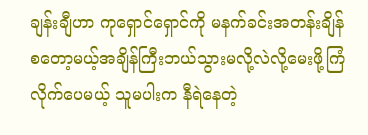ချန်းချီဟာ ကုရှောင်ရှောင်ကို မနက်ခင်းအတန်းချိန်စတော့မယ့်အချိန်ကြီးဘယ်သွားမလို့လဲလို့မေးဖို့ကြံလိုက်ပေမယ့် သူမပါးက နီရဲနေတဲ့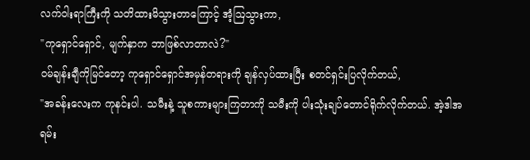လက်ဝါးရာကြီးကို သတိထားမိသွားတာကြောင့် အံ့ဩသွားကာ,
"ကုရှောင်ရှောင်, မျက်နှာက ဘာဖြစ်လာတာလဲ?"
ဝမ်ချန်းချီကိုမြင်တော့ ကုရှောင်ရှောင်အမှန်တရားကို ချန်လှပ်ထားပြီး စတင်ရှင်းပြလိုက်တယ်,
"အခန်းလေးက ကုနင်းပါ. သမီးနဲ့ သူစကားများကြတာကို သမီးကို ပါးသုံးချပ်တောင်ရိုက်လိုက်တယ်. အဲ့ဒါအရမ်း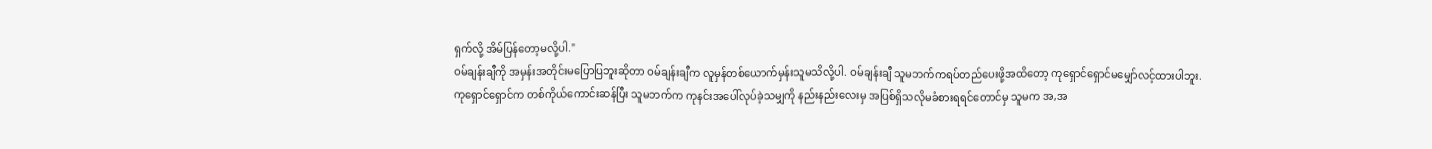ရှက်လို့ အိမ်ပြန်တော့မလို့ပါ."
ဝမ်ချန်းချီကို အမှန်းအတိုင်းမပြောပြဘူးဆိုတာ ဝမ်ချန်းချီက လူမှန်တစ်ယောက်မှန်းသူမသိလို့ပါ. ဝမ်ချန်းချီ သူမဘက်ကရပ်တည်ပေးဖို့အထိတော့ ကုရှောင်ရှောင်မမျှော်လင့်ထားပါဘူး.
ကုရှောင်ရှောင်က တစ်ကိုယ်ကောင်းဆန်ပြီး သူမဘက်က ကုနင်းအပေါ်လုပ်ခဲ့သမျှကို နည်းနည်းလေးမှ အပြစ်ရှိသလိုမခံစားရရင်တောင်မှ သူမက အ,အ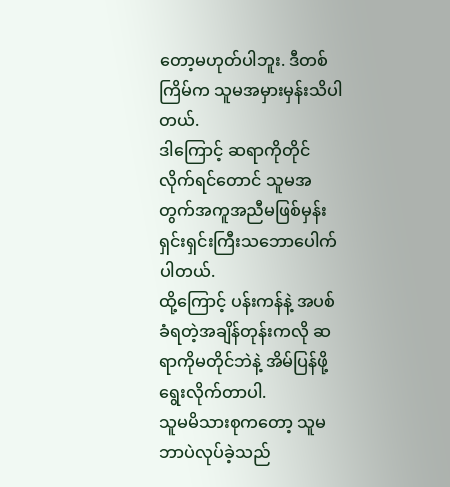တော့မဟုတ်ပါဘူး. ဒီတစ်ကြိမ်က သူမအမှားမှန်းသိပါတယ်.
ဒါကြောင့် ဆရာကိုတိုင်လိုက်ရင်တောင် သူမအတွက်အကူအညီမဖြစ်မှန်း ရှင်းရှင်းကြီးသဘောပေါက်ပါတယ်.
ထို့ကြောင့် ပန်းကန်နဲ့ အပစ်ခံရတဲ့အချိန်တုန်းကလို ဆရာကိုမတိုင်ဘဲနဲ့ အိမ်ပြန်ဖို့ရွေးလိုက်တာပါ.
သူမမိသားစုကတော့ သူမဘာပဲလုပ်ခဲ့သည်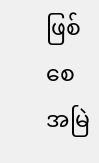ဖြစ်စေ အမြဲ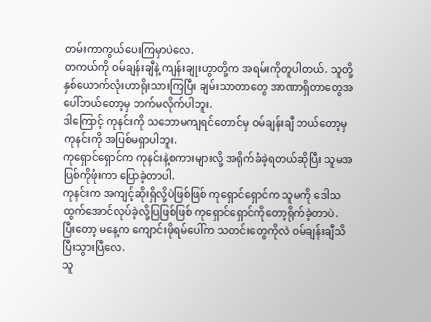တမ်းကာကွယ်ပေးကြမှာပဲလေ.
တကယ်ကို ဝမ်ချန်းချီနဲ့ ကျန်းချုးဟွာတို့က အရမ်းကိုတူပါတယ်. သူတို့နှစ်ယောက်လုံးဟာရိုးသားကြပြီး ချမ်းသာတာတွေ အာဏာရှိတာတွေအပေါ်ဘယ်တော့မှ ဘက်မလိုက်ပါဘူး.
ဒါကြောင့် ကုနင်းကို သဘောမကျရင်တောင်မှ ဝမ်ချန်းချီ ဘယ်တော့မှ ကုနင်းကို အပြစ်မရှာပါဘူး.
ကုရှောင်ရှောင်က ကုနင်းနဲ့စကားများလို့ အရိုက်ခံခဲ့ရတယ်ဆိုပြီး သူမအပြစ်ကိုဖုံးကာ ပြောခဲ့တာပါ.
ကုနင်းက အကျင့်ဆိုးရှိလို့ပဲဖြစ်ဖြစ် ကုရှောင်ရှောင်က သူမကို ဒေါသထွက်အောင်လုပ်ခဲ့လို့ပြဖြစ်ဖြစ် ကုရှောင်ရှောင်ကိုတော့ရိုက်ခဲ့တာပဲ.
ပြီးတော့ မနေ့က ကျောင်းဖိုရမ်ပေါ်က သတင်းတွေကိုလဲ ဝမ်ချန်းချီသိပြီးသွားပြီလေ.
သူ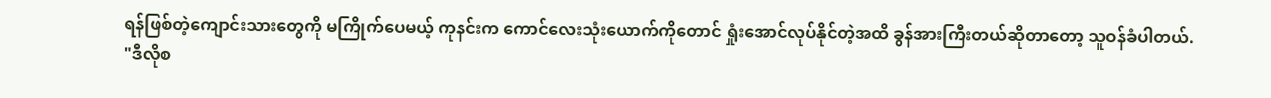ရန်ဖြစ်တဲ့ကျောင်းသားတွေကို မကြိုက်ပေမယ့် ကုနင်းက ကောင်လေးသုံးယောက်ကိုတောင် ရှုံးအောင်လုပ်နိုင်တဲ့အထိ ခွန်အားကြီးတယ်ဆိုတာတော့ သူဝန်ခံပါတယ်.
"ဒီလိုစ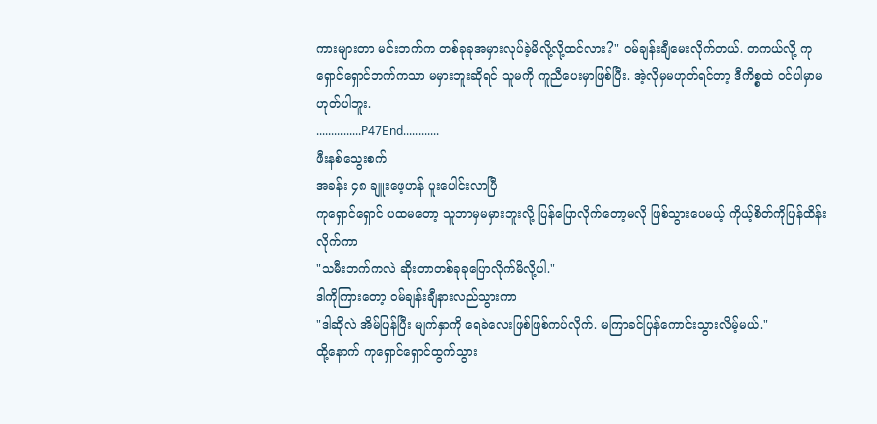ကားများတာ မင်းဘက်က တစ်ခုခုအမှားလုပ်ခဲ့မိလို့လို့ထင်လား?" ဝမ်ချန်းချီမေးလိုက်တယ်. တကယ်လို့ ကုရှောင်ရှောင်ဘက်ကသာ မမှားဘူးဆိုရင် သူမကို ကူညီပေးမှာဖြစ်ပြီး. အဲ့လိုမှမဟုတ်ရင်တာ့ ဒီကိစ္စထဲ ဝင်ပါမှာမဟုတ်ပါဘူး.
...............P47End............
ဖီးနစ်သွေးစက်
အခန်း ၄၈ ချူးဖေ့ဟန် ပူးပေါင်းလာပြီ
ကုရှောင်ရှောင် ပထမတော့ သူဘာမှမမှားဘူးလို့ ပြန်ပြောလိုက်တော့မလို ဖြစ်သွားပေမယ့် ကိုယ့်စိတ်ကိုပြန်ထိန်းလိုက်ကာ
"သမီးဘက်ကလဲ ဆိုးတာတစ်ခုခုပြောလိုက်မိလို့ပါ."
ဒါကိုကြားတော့ ဝမ်ချန်းချီနားလည်သွားကာ
"ဒါဆိုလဲ အိမ်ပြန်ပြီး မျက်နှာကို ရေခဲလေးဖြစ်ဖြစ်ကပ်လိုက်. မကြာခင်ပြန်ကောင်းသွားလိမ့်မယ်."
ထို့နောက် ကုရှောင်ရှောင်ထွက်သွား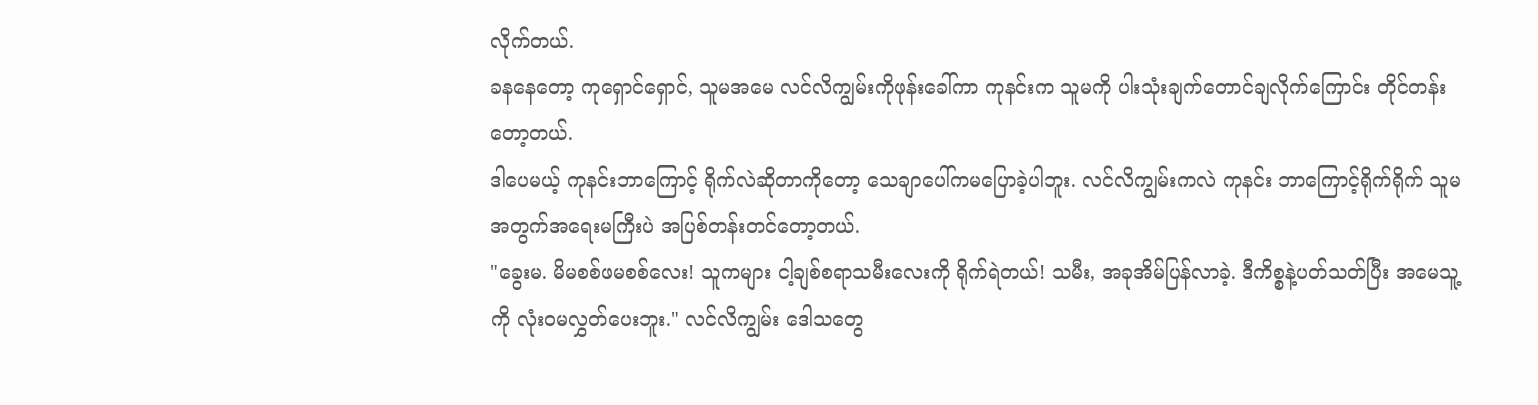လိုက်တယ်.
ခနနေတော့ ကုရှောင်ရှောင်, သူမအမေ လင်လိကျွမ်းကိုဖုန်းခေါ်ကာ ကုနင်းက သူမကို ပါးသုံးချက်တောင်ချလိုက်ကြောင်း တိုင်တန်းတော့တယ်.
ဒါပေမယ့် ကုနင်းဘာကြောင့် ရိုက်လဲဆိုတာကိုတော့ သေချာပေါ်ကမပြောခဲ့ပါဘူး. လင်လိကျွမ်းကလဲ ကုနင်း ဘာကြောင့်ရိုက်ရိုက် သူမအတွက်အရေးမကြီးပဲ အပြစ်တန်းတင်တော့တယ်.
"ခွေးမ. မိမစစ်ဖမစစ်လေး! သူကများ ငါ့ချစ်စရာသမီးလေးကို ရိုက်ရဲတယ်! သမီး, အခုအိမ်ပြန်လာခဲ့. ဒီကိစ္စနဲ့ပတ်သတ်ပြီး အမေသူ့ကို လုံးဝမလွှတ်ပေးဘူး." လင်လိကျွမ်း ဒေါသတွေ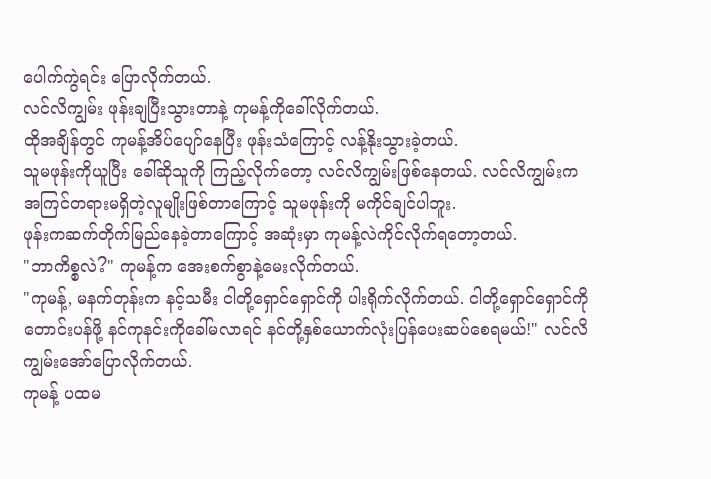ပေါက်ကွဲရင်း ပြောလိုက်တယ်.
လင်လိကျွမ်း ဖုန်းချပြီးသွားတာနဲ့ ကုမန့်ကိုခေါ်လိုက်တယ်.
ထိုအချိန်တွင် ကုမန့်အိပ်ပျော်နေပြီး ဖုန်းသံကြောင့် လန့်နိုးသွားခဲ့တယ်.
သူမဖုန်းကိုယူပြီး ခေါ်ဆိုသူကို ကြည့်လိုက်တော့ လင်လိကျွမ်းဖြစ်နေတယ်. လင်လိကျွမ်းက အကြင်တရားမရှိတဲ့လူမျိုးဖြစ်တာကြောင့် သူမဖုန်းကို မကိုင်ချင်ပါဘူး.
ဖုန်းကဆက်တိုက်မြည်နေခဲ့တာကြောင့် အဆုံးမှာ ကုမန့်လဲကိုင်လိုက်ရတော့တယ်.
"ဘာကိစ္စလဲ?" ကုမန့်က အေးစက်စွာနဲ့မေးလိုက်တယ်.
"ကုမန့်, မနက်တုန်းက နင့်သမီး ငါတို့ရှောင်ရှောင်ကို ပါးရိုက်လိုက်တယ်. ငါတို့ရှောင်ရှောင်ကို တောင်းပန်ဖို့ နင်ကုနင်းကိုခေါ်မလာရင် နင်တို့နှစ်ယောက်လုံးပြန်ပေးဆပ်စေရမယ်!" လင်လိကျွမ်းအော်ပြောလိုက်တယ်.
ကုမန့် ပထမ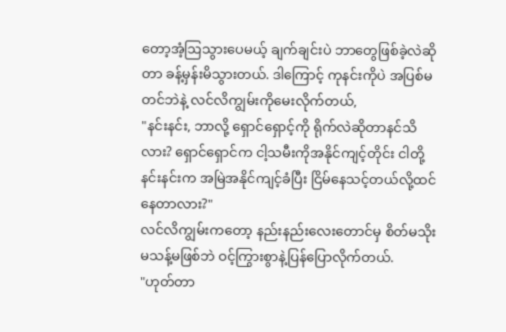တော့အံ့ဩသွားပေမယ့် ချက်ချင်းပဲ ဘာတွေဖြစ်ခဲ့လဲဆိုတာ ခန့်မှန်းမိသွားတယ်. ဒါကြောင့် ကုနင်းကိုပဲ အပြစ်မတင်ဘဲနဲ့ လင်လိကျွမ်းကိုမေးလိုက်တယ်,
"နင်းနင်း, ဘာလို့ ရှောင်ရှောင့်ကို ရိုက်လဲဆိုတာနင်သိလား? ရှောင်ရှောင်က ငါ့သမီးကိုအနိုင်ကျင့်တိုင်း ငါတို့နင်းနင်းက အမြဲအနိုင်ကျင့်ခံပြီး ငြိမ်နေသင့်တယ်လို့ထင်နေတာလား?"
လင်လိကျွမ်းကတော့ နည်းနည်းလေးတောင်မှ စိတ်မသိုးမသန့်မဖြစ်ဘဲ ဝင့်ကြွားစွာနဲ့ပြန်ပြောလိုက်တယ်.
"ဟုတ်တာ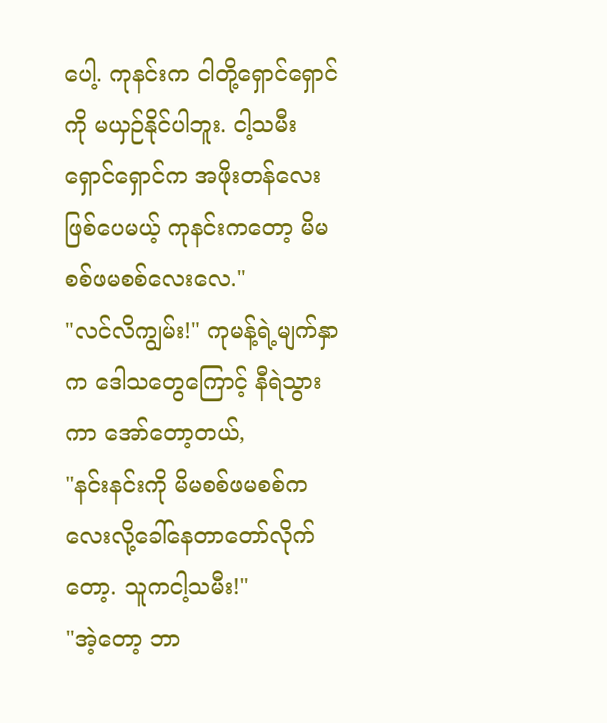ပေါ့. ကုနင်းက ငါတို့ရှောင်ရှောင်ကို မယှဉ်နိုင်ပါဘူး. ငါ့သမီး ရှောင်ရှောင်က အဖိုးတန်လေးဖြစ်ပေမယ့် ကုနင်းကတော့ မိမစစ်ဖမစစ်လေးလေ."
"လင်လိကျွမ်း!" ကုမန့်ရဲ့မျက်နှာက ဒေါသတွေကြောင့် နီရဲသွားကာ အော်တော့တယ်,
"နင်းနင်းကို မိမစစ်ဖမစစ်ကလေးလို့ခေါ်နေတာတော်လိုက်တော့. သူကငါ့သမီး!"
"အဲ့တော့ ဘာ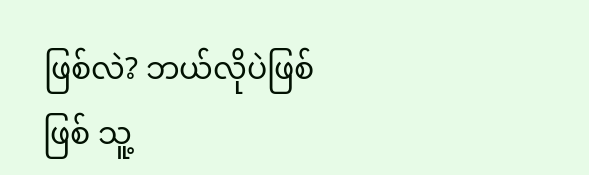ဖြစ်လဲ? ဘယ်လိုပဲဖြစ်ဖြစ် သူ့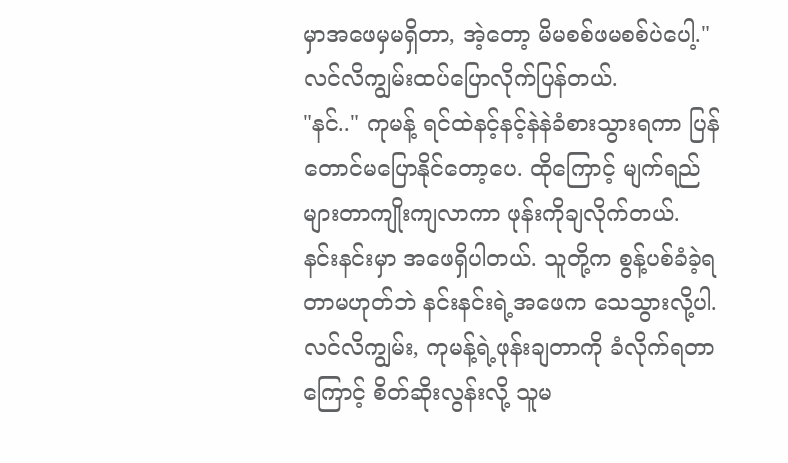မှာအဖေမှမရှိတာ, အဲ့တော့ မိမစစ်ဖမစစ်ပဲပေါ့." လင်လိကျွမ်းထပ်ပြောလိုက်ပြန်တယ်.
"နင်.." ကုမန့် ရင်ထဲနင့်နင့်နဲနဲခံစားသွားရကာ ပြန်တောင်မပြောနိုင်တော့ပေ. ထိုကြောင့် မျက်ရည်များတာကျိုးကျလာကာ ဖုန်းကိုချလိုက်တယ်.
နင်းနင်းမှာ အဖေရှိပါတယ်. သူတို့က စွန့်ပစ်ခံခဲ့ရတာမဟုတ်ဘဲ နင်းနင်းရဲ့အဖေက သေသွားလို့ပါ.
လင်လိကျွမ်း, ကုမန့်ရဲ့ဖုန်းချတာကို ခံလိုက်ရတာကြောင့် စိတ်ဆိုးလွန်းလို့ သူမ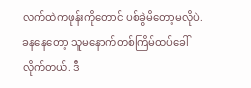လက်ထဲကဖုန်းကိုတောင် ပစ်ခွဲမိတော့မလိုပဲ. ခနနေတော့ သူမနောက်တစ်ကြိမ်ထပ်ခေါ်လိုက်တယ်. ဒီ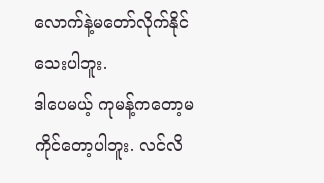လောက်နဲ့မတော်လိုက်နိုင်သေးပါဘူး.
ဒါပေမယ့် ကုမန့်ကတော့မကိုင်တော့ပါဘူး. လင်လိ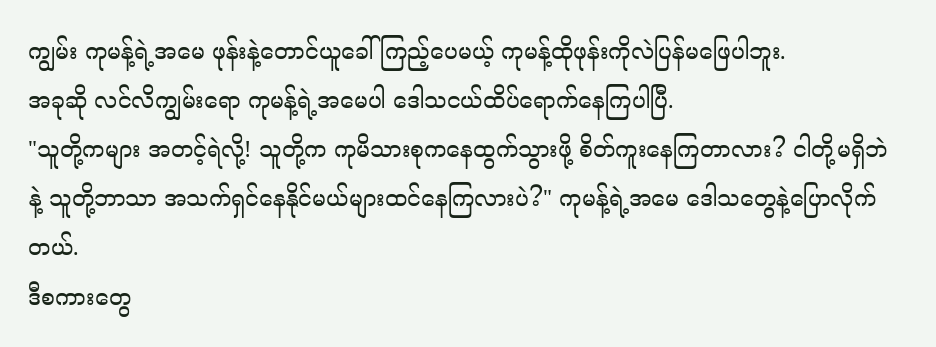ကျွမ်း ကုမန့်ရဲ့အမေ ဖုန်းနဲ့တောင်ယူခေါ်ကြည့်ပေမယ့် ကုမန့်ထိုဖုန်းကိုလဲပြန်မဖြေပါဘူး.
အခုဆို လင်လိကျွမ်းရော ကုမန့်ရဲ့အမေပါ ဒေါသငယ်ထိပ်ရောက်နေကြပါပြီ.
"သူတို့ကများ အတင့်ရဲလို့! သူတို့က ကုမိသားစုကနေထွက်သွားဖို့ စိတ်ကူးနေကြတာလား? ငါတို့မရှိဘဲနဲ့ သူတို့ဘာသာ အသက်ရှင်နေနိုင်မယ်များထင်နေကြလားပဲ?" ကုမန့်ရဲ့အမေ ဒေါသတွေနဲ့ပြောလိုက်တယ်.
ဒီစကားတွေ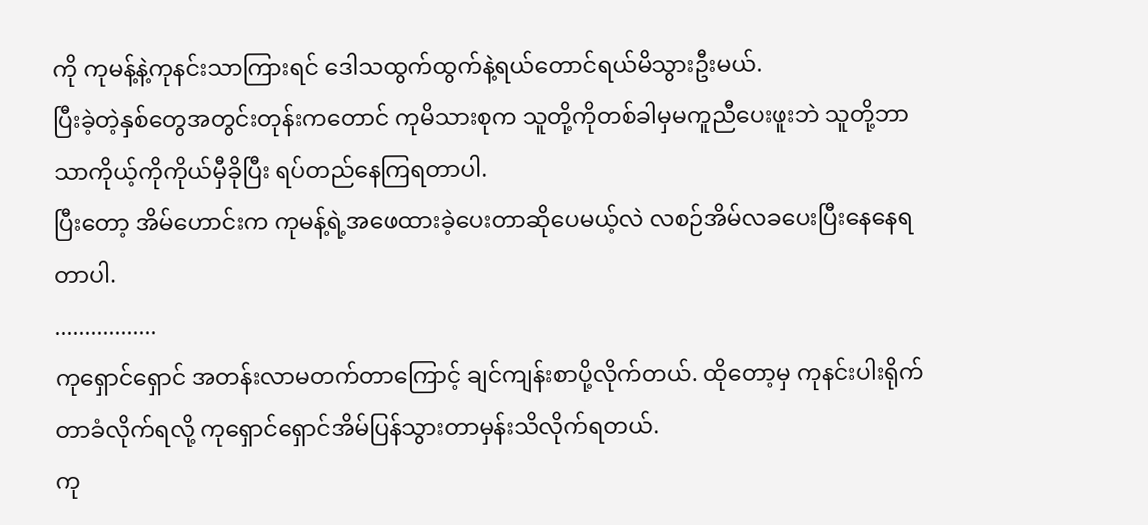ကို ကုမန့်နဲ့ကုနင်းသာကြားရင် ဒေါသထွက်ထွက်နဲ့ရယ်တောင်ရယ်မိသွားဦးမယ်.
ပြီးခဲ့တဲ့နှစ်တွေအတွင်းတုန်းကတောင် ကုမိသားစုက သူတို့ကိုတစ်ခါမှမကူညီပေးဖူးဘဲ သူတို့ဘာသာကိုယ့်ကိုကိုယ်မှီခိုပြီး ရပ်တည်နေကြရတာပါ.
ပြီးတော့ အိမ်ဟောင်းက ကုမန့်ရဲ့အဖေထားခဲ့ပေးတာဆိုပေမယ့်လဲ လစဉ်အိမ်လခပေးပြီးနေနေရတာပါ.
.................
ကုရှောင်ရှောင် အတန်းလာမတက်တာကြောင့် ချင်ကျန်းစာပို့လိုက်တယ်. ထိုတော့မှ ကုနင်းပါးရိုက်တာခံလိုက်ရလို့ ကုရှောင်ရှောင်အိမ်ပြန်သွားတာမှန်းသိလိုက်ရတယ်.
ကု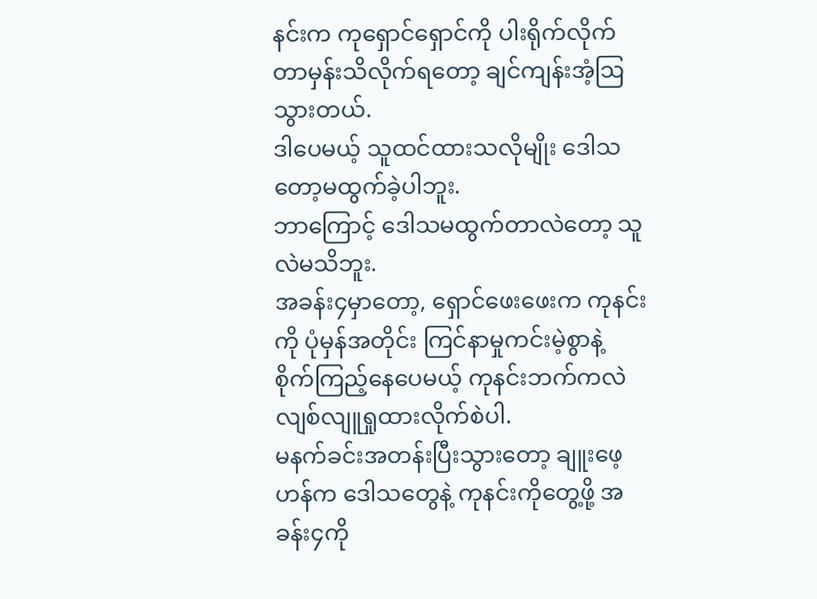နင်းက ကုရှောင်ရှောင်ကို ပါးရိုက်လိုက်တာမှန်းသိလိုက်ရတော့ ချင်ကျန်းအံ့ဩသွားတယ်.
ဒါပေမယ့် သူထင်ထားသလိုမျိုး ဒေါသတော့မထွက်ခဲ့ပါဘူး.
ဘာကြောင့် ဒေါသမထွက်တာလဲတော့ သူလဲမသိဘူး.
အခန်း၄မှာတော့, ရှောင်ဖေးဖေးက ကုနင်းကို ပုံမှန်အတိုင်း ကြင်နာမှုကင်းမဲ့စွာနဲ့ စိုက်ကြည့်နေပေမယ့် ကုနင်းဘက်ကလဲ လျစ်လျူရှုထားလိုက်စဲပါ.
မနက်ခင်းအတန်းပြီးသွားတော့ ချူးဖေ့ဟန်က ဒေါသတွေနဲ့ ကုနင်းကိုတွေ့ဖို့ အခန်း၄ကို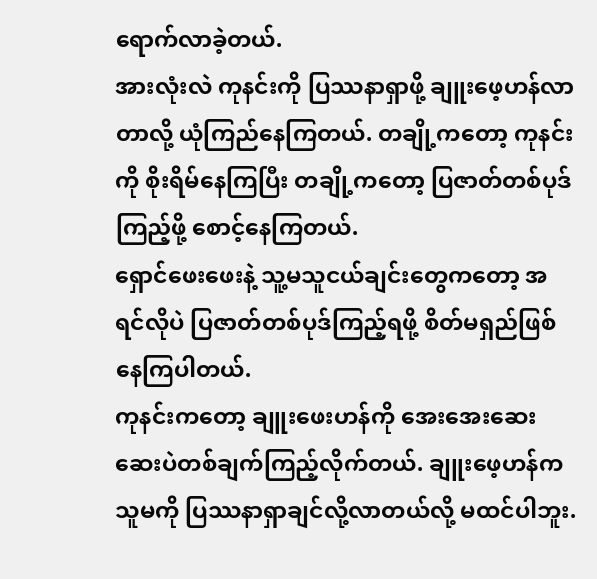ရောက်လာခဲ့တယ်.
အားလုံးလဲ ကုနင်းကို ပြဿနာရှာဖို့ ချူးဖေ့ဟန်လာတာလို့ ယုံကြည်နေကြတယ်. တချို့ကတော့ ကုနင်းကို စိုးရိမ်နေကြပြီး တချို့ကတော့ ပြဇာတ်တစ်ပုဒ်ကြည့်ဖို့ စောင့်နေကြတယ်.
ရှောင်ဖေးဖေးနဲ့ သူ့မသူငယ်ချင်းတွေကတော့ အရင်လိုပဲ ပြဇာတ်တစ်ပုဒ်ကြည့်ရဖို့ စိတ်မရှည်ဖြစ်နေကြပါတယ်.
ကုနင်းကတော့ ချူးဖေးဟန်ကို အေးအေးဆေးဆေးပဲတစ်ချက်ကြည့်လိုက်တယ်. ချူးဖေ့ဟန်က သူမကို ပြဿနာရှာချင်လို့လာတယ်လို့ မထင်ပါဘူး.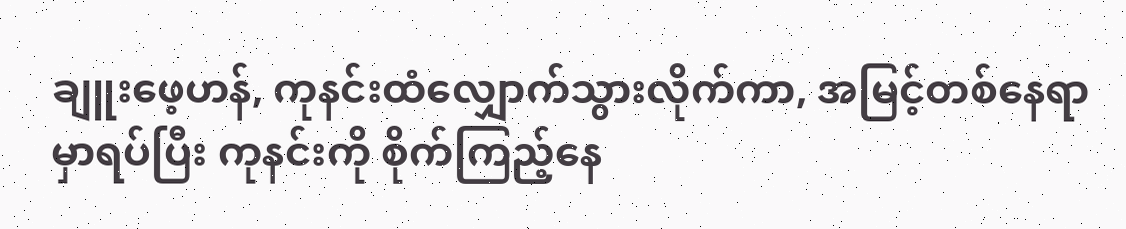ချူးဖေ့ဟန်, ကုနင်းထံလျှောက်သွားလိုက်ကာ, အမြင့်တစ်နေရာမှာရပ်ပြီး ကုနင်းကို စိုက်ကြည့်နေ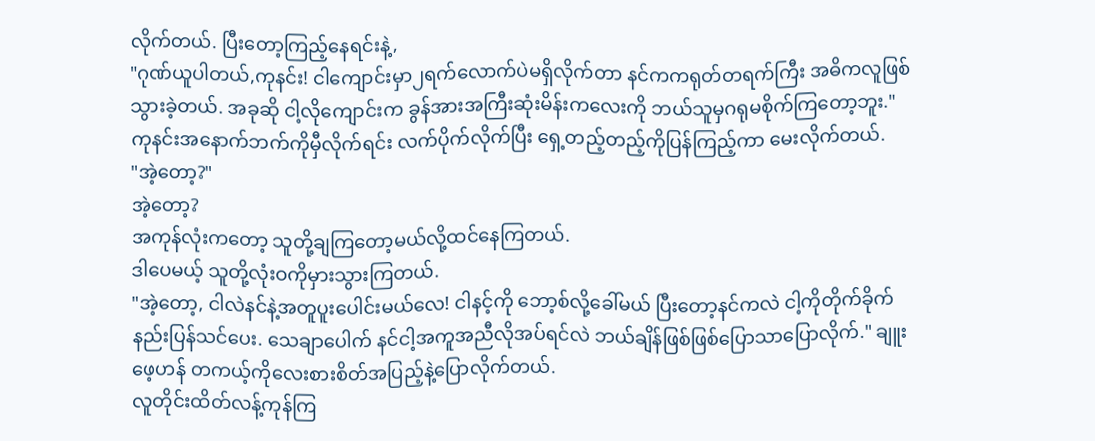လိုက်တယ်. ပြီးတော့ကြည့်နေရင်းနဲ့,
"ဂုဏ်ယူပါတယ်,ကုနင်း! ငါကျောင်းမှာ၂ရက်လောက်ပဲမရှိလိုက်တာ နင်ကကရုတ်တရက်ကြီး အဓိကလူဖြစ်သွားခဲ့တယ်. အခုဆို ငါ့လိုကျောင်းက ခွန်အားအကြီးဆုံးမိန်းကလေးကို ဘယ်သူမှဂရုမစိုက်ကြတော့ဘူး."
ကုနင်းအနောက်ဘက်ကိုမှီလိုက်ရင်း လက်ပိုက်လိုက်ပြီး ရှေ့တည့်တည့်ကိုပြန်ကြည့်ကာ မေးလိုက်တယ်.
"အဲ့တော့?"
အဲ့တော့?
အကုန်လုံးကတော့ သူတို့ချကြတော့မယ်လို့ထင်နေကြတယ်.
ဒါပေမယ့် သူတို့လုံးဝကိုမှားသွားကြတယ်.
"အဲ့တော့, ငါလဲနင်နဲ့အတူပူးပေါင်းမယ်လေ! ငါနင့်ကို ဘော့စ်လို့ခေါ်မယ် ပြီးတော့နင်ကလဲ ငါ့ကိုတိုက်ခိုက်နည်းပြန်သင်ပေး. သေချာပေါက် နင်ငါ့အကူအညီလိုအပ်ရင်လဲ ဘယ်ချိန်ဖြစ်ဖြစ်ပြောသာပြောလိုက်." ချူးဖေ့ဟန် တကယ့်ကိုလေးစားစိတ်အပြည့်နဲ့ပြောလိုက်တယ်.
လူတိုင်းထိတ်လန့်ကုန်ကြ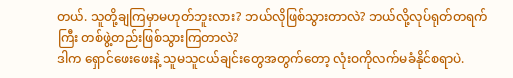တယ်. သူတို့ချကြမှာမဟုတ်ဘူးလား? ဘယ်လိုဖြစ်သွားတာလဲ? ဘယ်လို့လုပ်ရုတ်တရက်ကြီး တစ်ဖွဲ့တည်းဖြစ်သွားကြတာလဲ?
ဒါက ရှောင်ဖေးဖေးနဲ့ သူမသူငယ်ချင်းတွေအတွက်တော့ လုံးဝကိုလက်မခံနိုင်စရာပဲ.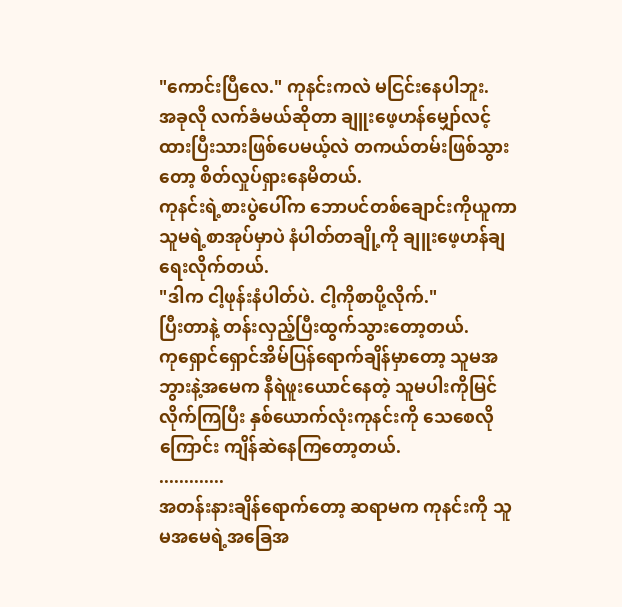"ကောင်းပြီလေ." ကုနင်းကလဲ မငြင်းနေပါဘူး.
အခုလို လက်ခံမယ်ဆိုတာ ချူးဖေ့ဟန်မျှော်လင့်ထားပြီးသားဖြစ်ပေမယ့်လဲ တကယ်တမ်းဖြစ်သွားတော့ စိတ်လှုပ်ရှားနေမိတယ်.
ကုနင်းရဲ့စားပွဲပေါ်က ဘောပင်တစ်ချောင်းကိုယူကာ သူမရဲ့စာအုပ်မှာပဲ နံပါတ်တချို့ကို ချူးဖေ့ဟန်ချရေးလိုက်တယ်.
"ဒါက ငါ့ဖုန်းနံပါတ်ပဲ. ငါ့ကိုစာပို့လိုက်."
ပြီးတာနဲ့ တန်းလှည့်ပြီးထွက်သွားတော့တယ်.
ကုရှောင်ရှောင်အိမ်ပြန်ရောက်ချိန်မှာတော့ သူမအဘွားနဲ့အမေက နီရဲဖူးယောင်နေတဲ့ သူမပါးကိုမြင်လိုက်ကြပြီး နှစ်ယောက်လုံးကုနင်းကို သေစေလိုကြောင်း ကျိန်ဆဲနေကြတော့တယ်.
.............
အတန်းနားချိန်ရောက်တော့ ဆရာမက ကုနင်းကို သူမအမေရဲ့အခြေအ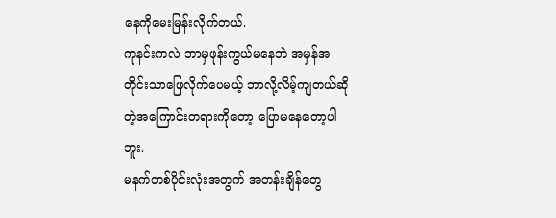နေကိုမေးမြန်းလိုက်တယ်.
ကုနင်းကလဲ ဘာမှဖုန်းကွယ်မနေဘဲ အမှန်အတိုင်းသာဖြေလိုက်ပေမယ့် ဘာလို့လိမ့်ကျတယ်ဆိုတဲ့အကြောင်းတရားကိုတော့ ပြောမနေတော့ပါဘူး.
မနက်တစ်ပိုင်းလုံးအတွက် အတန်းချိန်တွေ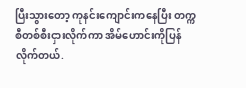ပြီးသွားတော့ ကုနင်းကျောင်းကနေပြီး တက္ကစီတစ်စီးငှားလိုက်ကာ အိမ်ဟောင်းကိုပြန်လိုက်တယ်.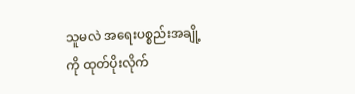သူမလဲ အရေးပစ္စည်းအချို့ကို ထုတ်ပိုးလိုက်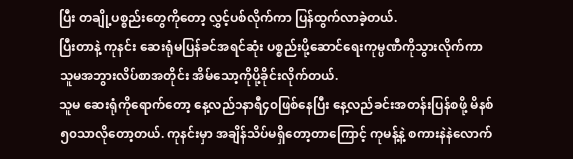ပြီး တချို့ပစ္စည်းတွေကိုတော့ လွှင့်ပစ်လိုက်ကာ ပြန်ထွက်လာခဲ့တယ်.
ပြီးတာနဲ့ ကုနင်း ဆေးရုံမပြန်ခင်အရင်ဆုံး ပစ္စည်းပို့ဆောင်ရေးကုမ္ပဏီကိုသွားလိုက်ကာ သူမအဘွားလိပ်စာအတိုင်း အိမ်သော့ကိုပို့ခိုင်းလိုက်တယ်.
သူမ ဆေးရုံကိုရောက်တော့ နေ့လည်၁နာရီ၄၀ဖြစ်နေပြီး နေ့လည်ခင်းအတန်းပြန်စဖို့ မိနစ်၅၀သာလိုတော့တယ်. ကုနင်းမှာ အချိန်သိပ်မရှိတော့တာကြောင့် ကုမန့်နဲ့ စကားနဲနဲလောက်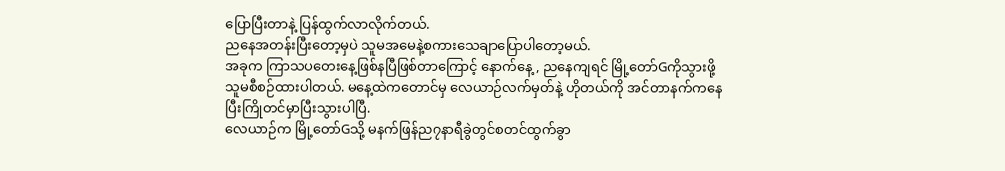ပြောပြီးတာနဲ့ ပြန်ထွက်လာလိုက်တယ်.
ညနေအတန်းပြီးတော့မှပဲ သူမအမေနဲ့စကားသေချာပြောပါတော့မယ်.
အခုက ကြာသပတေးနေ့ဖြစ်နပြီဖြစ်တာကြောင့် နောက်နေ့, ညနေကျရင် မြို့တော်Gကိုသွားဖို့ သူမစီစဉ်ထားပါတယ်. မနေ့ထဲကတောင်မှ လေယာဉ်လက်မှတ်နဲ့ ဟိုတယ်ကို အင်တာနက်ကနေပြီးကြိုတင်မှာပြီးသွားပါပြီ.
လေယာဉ်က မြို့တော်Gသို့ မနက်ဖြန်ည၇နာရီခွဲတွင်စတင်ထွက်ခွာ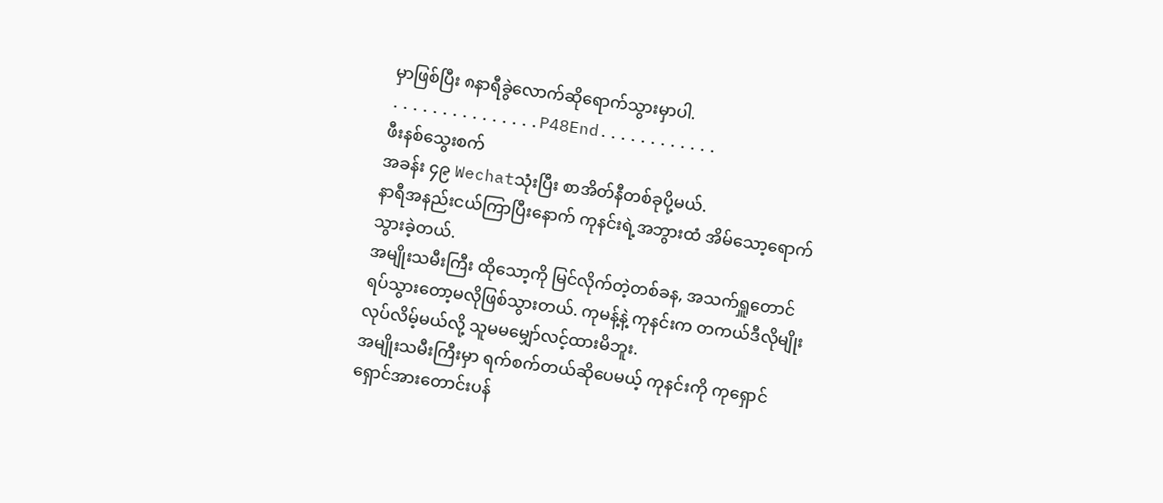မှာဖြစ်ပြီး ၈နာရီခွဲလောက်ဆိုရောက်သွားမှာပါ.
...............P48End............
ဖီးနစ်သွေးစက်
အခန်း ၄၉ Wechatသုံးပြီး စာအိတ်နီတစ်ခုပို့မယ်.
နာရီအနည်းငယ်ကြာပြီးနောက် ကုနင်းရဲ့အဘွားထံ အိမ်သော့ရောက်သွားခဲ့တယ်.
အမျိုးသမီးကြီး ထိုသော့ကို မြင်လိုက်တဲ့တစ်ခန, အသက်ရှူတောင်ရပ်သွားတော့မလိုဖြစ်သွားတယ်. ကုမန့်နဲ့ ကုနင်းက တကယ်ဒီလိုမျိုးလုပ်လိမ့်မယ်လို့ သူမမမျှော်လင့်ထားမိဘူး.
အမျိုးသမီးကြီးမှာ ရက်စက်တယ်ဆိုပေမယ့် ကုနင်းကို ကုရှောင်ရှောင်အားတောင်းပန်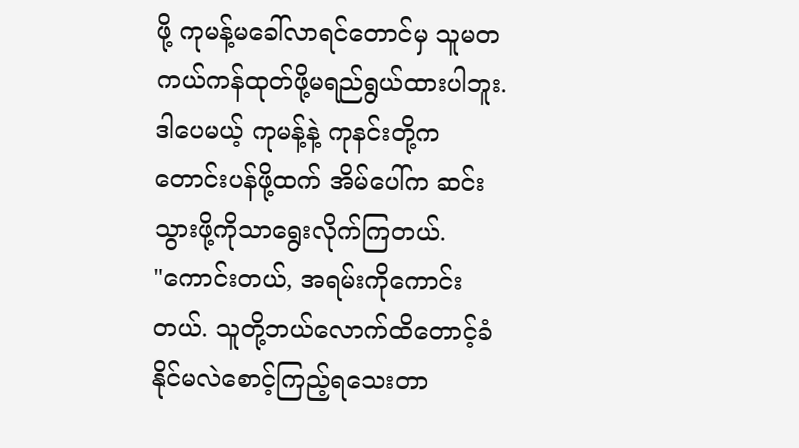ဖို့ ကုမန့်မခေါ်လာရင်တောင်မှ သူမတကယ်ကန်ထုတ်ဖို့မရည်ရွယ်ထားပါဘူး.
ဒါပေမယ့် ကုမန့်နဲ့ ကုနင်းတို့က တောင်းပန်ဖို့ထက် အိမ်ပေါ်က ဆင်းသွားဖို့ကိုသာရွေးလိုက်ကြတယ်.
"ကောင်းတယ်, အရမ်းကိုကောင်းတယ်. သူတို့ဘယ်လောက်ထိတောင့်ခံနိုင်မလဲစောင့်ကြည့်ရသေးတာ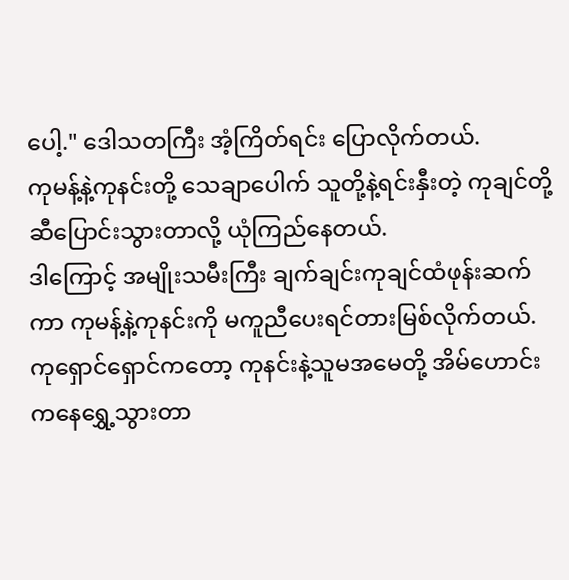ပေါ့." ဒေါသတကြီး အံ့ကြိတ်ရင်း ပြောလိုက်တယ်.
ကုမန့်နဲ့ကုနင်းတို့ သေချာပေါက် သူတို့နဲ့ရင်းနှီးတဲ့ ကုချင်တို့ဆီပြောင်းသွားတာလို့ ယုံကြည်နေတယ်.
ဒါကြောင့် အမျိုးသမီးကြီး ချက်ချင်းကုချင်ထံဖုန်းဆက်ကာ ကုမန့်နဲ့ကုနင်းကို မကူညီပေးရင်တားမြစ်လိုက်တယ်.
ကုရှောင်ရှောင်ကတော့ ကုနင်းနဲ့သူမအမေတို့ အိမ်ဟောင်းကနေရွှေ့သွားတာ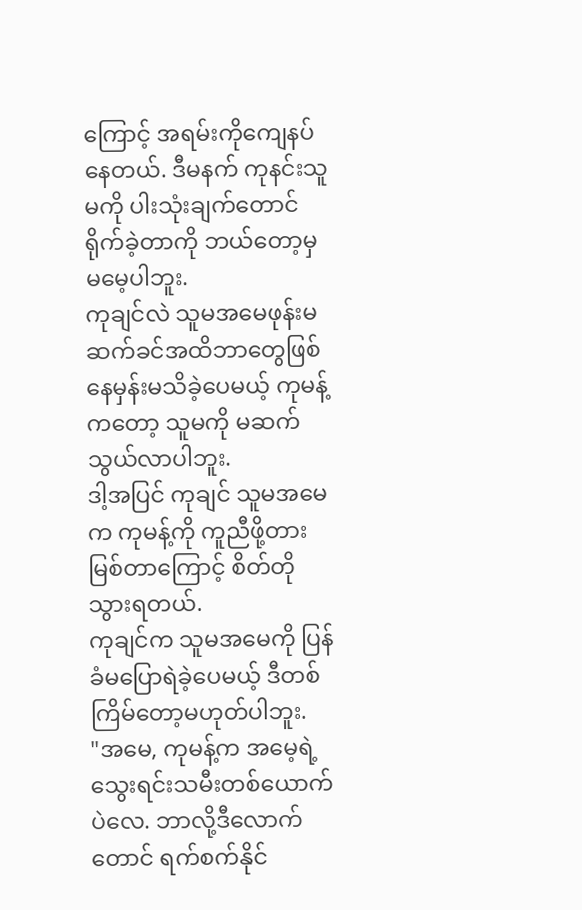ကြောင့် အရမ်းကိုကျေနပ်နေတယ်. ဒီမနက် ကုနင်းသူမကို ပါးသုံးချက်တောင်ရိုက်ခဲ့တာကို ဘယ်တော့မှမမေ့ပါဘူး.
ကုချင်လဲ သူမအမေဖုန်းမဆက်ခင်အထိဘာတွေဖြစ်နေမှန်းမသိခဲ့ပေမယ့် ကုမန့်ကတော့ သူမကို မဆက်သွယ်လာပါဘူး.
ဒါ့အပြင် ကုချင် သူမအမေက ကုမန့်ကို ကူညီဖို့တားမြစ်တာကြောင့် စိတ်တိုသွားရတယ်.
ကုချင်က သူမအမေကို ပြန်ခံမပြောရဲခဲ့ပေမယ့် ဒီတစ်ကြိမ်တော့မဟုတ်ပါဘူး.
"အမေ, ကုမန့်က အမေ့ရဲ့သွေးရင်းသမီးတစ်ယောက်ပဲလေ. ဘာလို့ဒီလောက်တောင် ရက်စက်နိုင်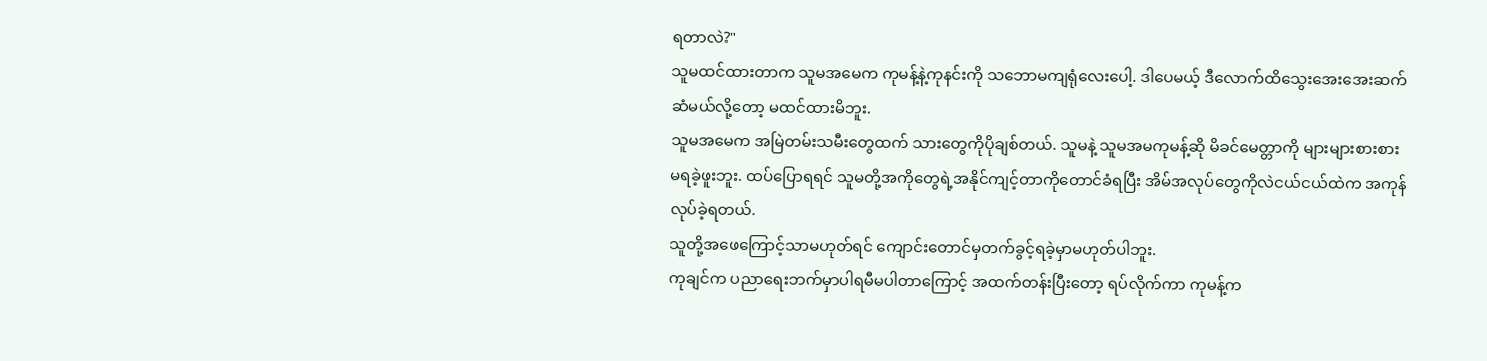ရတာလဲ?"
သူမထင်ထားတာက သူမအမေက ကုမန့်နဲ့ကုနင်းကို သဘောမကျရုံလေးပေါ့. ဒါပေမယ့် ဒီလောက်ထိသွေးအေးအေးဆက်ဆံမယ်လို့တော့ မထင်ထားမိဘူး.
သူမအမေက အမြဲတမ်းသမီးတွေထက် သားတွေကိုပိုချစ်တယ်. သူမနဲ့ သူမအမကုမန့်ဆို မိခင်မေတ္တာကို များများစားစားမရခဲ့ဖူးဘူး. ထပ်ပြောရရင် သူမတို့အကိုတွေရဲ့အနိုင်ကျင့်တာကိုတောင်ခံရပြီး အိမ်အလုပ်တွေကိုလဲငယ်ငယ်ထဲက အကုန်လုပ်ခဲ့ရတယ်.
သူတို့အဖေကြောင့်သာမဟုတ်ရင် ကျောင်းတောင်မှတက်ခွင့်ရခဲ့မှာမဟုတ်ပါဘူး.
ကုချင်က ပညာရေးဘက်မှာပါရမီမပါတာကြောင့် အထက်တန်းပြီးတော့ ရပ်လိုက်ကာ ကုမန့်က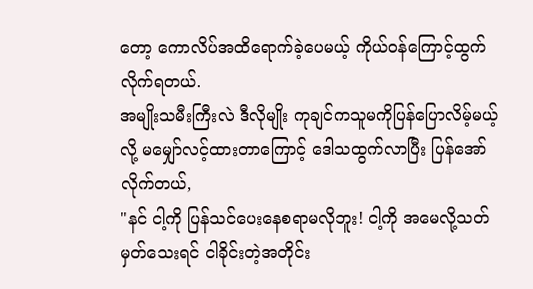တော့ ကောလိပ်အထိရောက်ခဲ့ပေမယ့် ကိုယ်ဝန်ကြောင့်ထွက်လိုက်ရတယ်.
အမျိုးသမီးကြီးလဲ ဒီလိုမျိုး ကုချင်ကသူမကိုပြန်ပြောလိမ့်မယ့်လို့ မမျှော်လင့်ထားတာကြောင့် ဒေါသထွက်လာပြီး ပြန်အော်လိုက်တယ်,
"နင် ငါ့ကို ပြန်သင်ပေးနေစရာမလိုဘူး! ငါ့ကို အမေလို့သတ်မှတ်သေးရင် ငါခိုင်းတဲ့အတိုင်း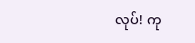လုပ်! ကု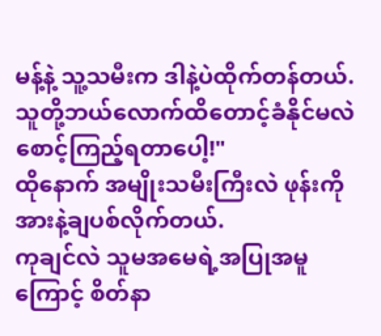မန့်နဲ့ သူ့သမီးက ဒါနဲ့ပဲထိုက်တန်တယ်. သူတို့ဘယ်လောက်ထိတောင့်ခံနိုင်မလဲစောင့်ကြည့်ရတာပေါ့!"
ထိုနောက် အမျိုးသမီးကြီးလဲ ဖုန်းကို အားနဲ့ချပစ်လိုက်တယ်.
ကုချင်လဲ သူမအမေရဲ့အပြုအမူကြောင့် စိတ်နာ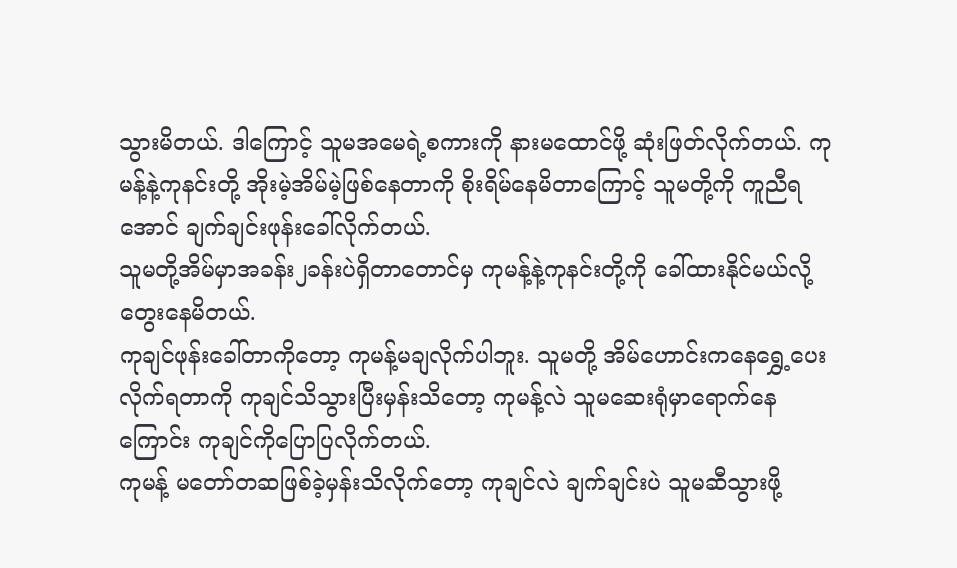သွားမိတယ်. ဒါကြောင့် သူမအမေရဲ့စကားကို နားမထောင်ဖို့ ဆုံးဖြတ်လိုက်တယ်. ကုမန့်နဲ့ကုနင်းတို့ အိုးမဲ့အိမ်မဲ့ဖြစ်နေတာကို စိုးရိမ်နေမိတာကြောင့် သူမတို့ကို ကူညီရအောင် ချက်ချင်းဖုန်းခေါ်လိုက်တယ်.
သူမတို့အိမ်မှာအခန်း၂ခန်းပဲရှိတာတောင်မှ ကုမန့်နဲ့ကုနင်းတို့ကို ခေါ်ထားနိုင်မယ်လို့တွေးနေမိတယ်.
ကုချင်ဖုန်းခေါ်တာကိုတော့ ကုမန့်မချလိုက်ပါဘူး. သူမတို့ အိမ်ဟောင်းကနေရွှေ့ပေးလိုက်ရတာကို ကုချင်သိသွားပြီးမှန်းသိတော့ ကုမန့်လဲ သူမဆေးရုံမှာရောက်နေကြောင်း ကုချင်ကိုပြောပြလိုက်တယ်.
ကုမန့် မတော်တဆဖြစ်ခဲ့မှန်းသိလိုက်တော့ ကုချင်လဲ ချက်ချင်းပဲ သူမဆီသွားဖို့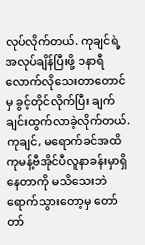လုပ်လိုက်တယ်. ကုချင်ရဲ့အလုပ်ချိန်ပြီးဖို့ ၁နာရီလောက်လိုသေးတာတောင်မှ ခွင့်တိုင်လိုက်ပြီး ချက်ချင်းထွက်လာခဲ့လိုက်တယ်.
ကုချင်, မရောက်ခင်အထိ ကုမန့်ဗီအိုင်ပီလူနာခန်းမှာရှိနေတာကို မသိသေးဘဲ ရောက်သွားတော့မှ တော်တာ်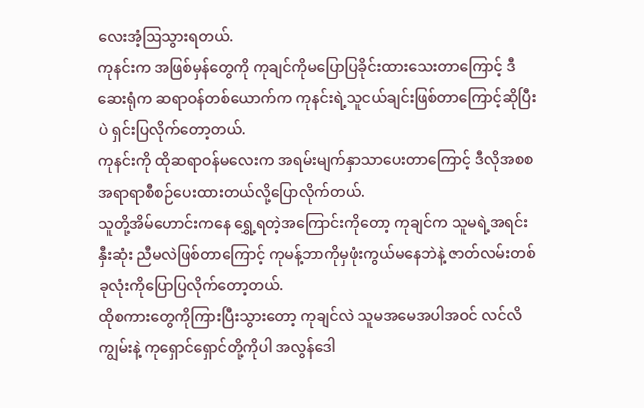လေးအံ့ဩသွားရတယ်.
ကုနင်းက အဖြစ်မှန်တွေကို ကုချင်ကိုမပြောပြခိုင်းထားသေးတာကြောင့် ဒီဆေးရုံက ဆရာဝန်တစ်ယောက်က ကုနင်းရဲ့သူငယ်ချင်းဖြစ်တာကြောင့်ဆိုပြီးပဲ ရှင်းပြလိုက်တော့တယ်.
ကုနင်းကို ထိုဆရာဝန်မလေးက အရမ်းမျက်နှာသာပေးတာကြောင့် ဒီလိုအစစအရာရာစီစဉ်ပေးထားတယ်လို့ပြောလိုက်တယ်.
သူတို့အိမ်ဟောင်းကနေ ရွှေ့ရတဲ့အကြောင်းကိုတော့ ကုချင်က သူမရဲ့အရင်းနှီးဆုံး ညီမလဲဖြစ်တာကြောင့် ကုမန့်ဘာကိုမှဖုံးကွယ်မနေဘဲနဲ့ ဇာတ်လမ်းတစ်ခုလုံးကိုပြောပြလိုက်တော့တယ်.
ထိုစကားတွေကိုကြားပြီးသွားတော့ ကုချင်လဲ သူမအမေအပါအဝင် လင်လိကျွမ်းနဲ့ ကုရှောင်ရှောင်တို့ကိုပါ အလွန်ဒေါ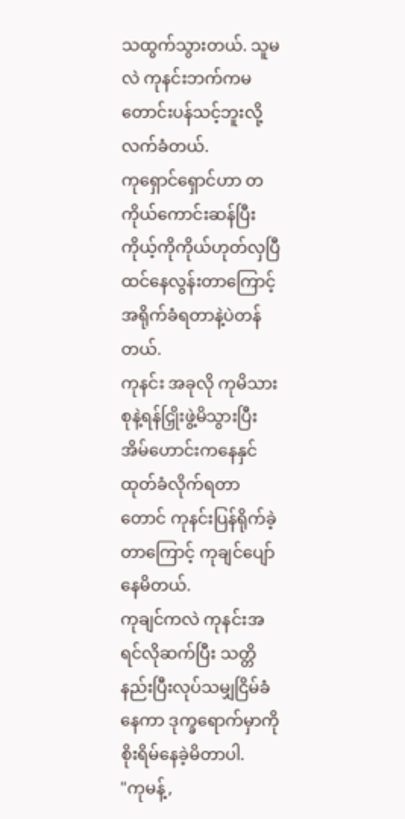သထွက်သွားတယ်. သူမလဲ ကုနင်းဘက်ကမတောင်းပန်သင့်ဘူးလို့ လက်ခံတယ်.
ကုရှောင်ရှောင်ဟာ တကိုယ်ကောင်းဆန်ပြီး ကိုယ့်ကိုကိုယ်ဟုတ်လှပြီထင်နေလွန်းတာကြောင့် အရိုက်ခံရတာနဲ့ပဲတန်တယ်.
ကုနင်း အခုလို ကုမိသားစုနဲ့ရန်ငြှိုးဖွဲ့မိသွားပြီး အိမ်ဟောင်းကနေနှင်ထုတ်ခံလိုက်ရတာတောင် ကုနင်းပြန်ရိုက်ခဲ့တာကြောင့် ကုချင်ပျော်နေမိတယ်.
ကုချင်ကလဲ ကုနင်းအရင်လိုဆက်ပြီး သတ္တိနည်းပြီးလုပ်သမျှငြိမ်ခံနေကာ ဒုက္ခရောက်မှာကို စိုးရိမ်နေခဲ့မိတာပါ.
"ကုမန့်,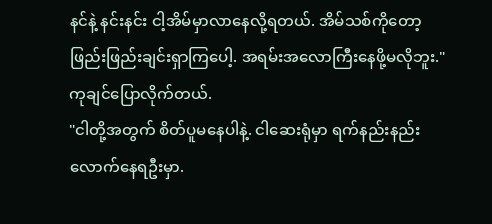နင်နဲ့ နင်းနင်း ငါ့အိမ်မှာလာနေလို့ရတယ်. အိမ်သစ်ကိုတော့ ဖြည်းဖြည်းချင်းရှာကြပေါ့. အရမ်းအလောကြီးနေဖို့မလိုဘူး." ကုချင်ပြောလိုက်တယ်.
"ငါတို့အတွက် စိတ်ပူမနေပါနဲ့. ငါဆေးရုံမှာ ရက်နည်းနည်းလောက်နေရဦးမှာ.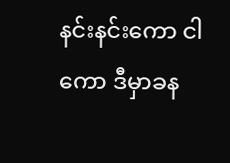နင်းနင်းကော ငါကော ဒီမှာခန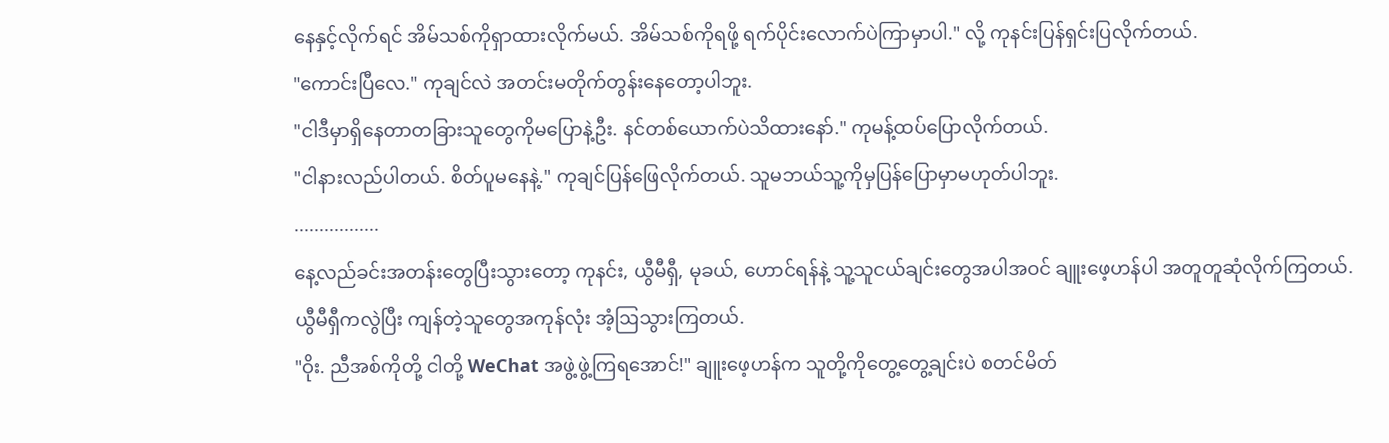နေနှင့်လိုက်ရင် အိမ်သစ်ကိုရှာထားလိုက်မယ်. အိမ်သစ်ကိုရဖို့ ရက်ပိုင်းလောက်ပဲကြာမှာပါ." လို့ ကုနင်းပြန်ရှင်းပြလိုက်တယ်.
"ကောင်းပြီလေ." ကုချင်လဲ အတင်းမတိုက်တွန်းနေတော့ပါဘူး.
"ငါဒီမှာရှိနေတာတခြားသူတွေကိုမပြောနဲ့ဦး. နင်တစ်ယောက်ပဲသိထားနော်." ကုမန့်ထပ်ပြောလိုက်တယ်.
"ငါနားလည်ပါတယ်. စိတ်ပူမနေနဲ့." ကုချင်ပြန်ဖြေလိုက်တယ်. သူမဘယ်သူ့ကိုမှပြန်ပြောမှာမဟုတ်ပါဘူး.
.................
နေ့လည်ခင်းအတန်းတွေပြီးသွားတော့ ကုနင်း, ယွီမီရှီ, မုခယ်, ဟောင်ရန်နဲ့ သူ့သူငယ်ချင်းတွေအပါအဝင် ချူးဖေ့ဟန်ပါ အတူတူဆုံလိုက်ကြတယ်.
ယွီမီရှီကလွဲပြီး ကျန်တဲ့သူတွေအကုန်လုံး အံ့ဩသွားကြတယ်.
"ဝိုး. ညီအစ်ကိုတို့ ငါတို့ WeChat အဖွဲ့ဖွဲ့ကြရအောင်!" ချူးဖေ့ဟန်က သူတို့ကိုတွေ့တွေ့ချင်းပဲ စတင်မိတ်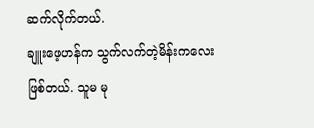ဆက်လိုက်တယ်.
ချူးဖေ့ဟန်က သွက်လက်တဲ့မိန်းကလေးဖြစ်တယ်. သူမ မု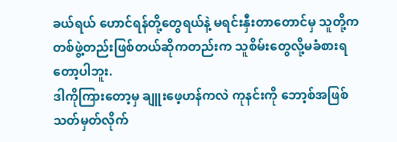ခယ်ရယ် ဟောင်ရန်တို့တွေရယ်နဲ့ မရင်းနှီးတာတောင်မှ သူတို့က တစ်ဖွဲ့တည်းဖြစ်တယ်ဆိုကတည်းက သူစိမ်းတွေလို့မခံစားရတော့ပါဘူး.
ဒါကိုကြားတော့မှ ချူးဖေ့ဟန်ကလဲ ကုနင်းကို ဘော့စ်အဖြစ်သတ်မှတ်လိုက်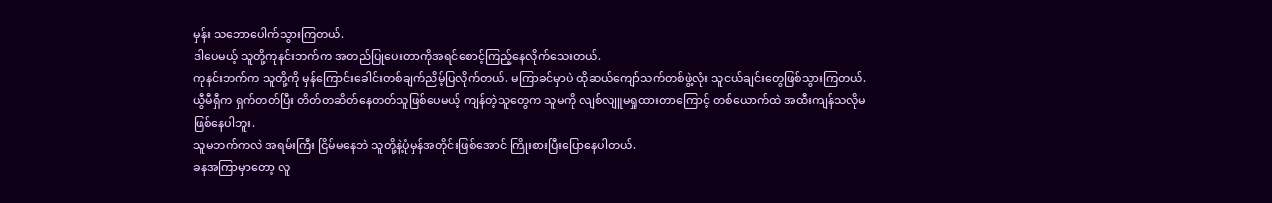မှန်း သဘောပေါက်သွားကြတယ်.
ဒါပေမယ့် သူတို့ကုနင်းဘက်က အတည်ပြုပေးတာကိုအရင်စောင့်ကြည့်နေလိုက်သေးတယ်.
ကုနင်းဘက်က သူတို့ကို မှန်ကြောင်းခေါင်းတစ်ချက်ညိမ့်ပြလိုက်တယ်. မကြာခင်မှာပဲ ထိုဆယ်ကျော်သက်တစ်ဖွဲ့လုံး သူငယ်ချင်းတွေဖြစ်သွားကြတယ်.
ယွီမီရှီက ရှက်တတ်ပြီး တိတ်တဆိတ်နေတတ်သူဖြစ်ပေမယ့် ကျန်တဲ့သူတွေက သူမကို လျစ်လျူမရှုထားတာကြောင့် တစ်ယောက်ထဲ အထီးကျန်သလိုမဖြစ်နေပါဘူး.
သူမဘက်ကလဲ အရမ်းကြီး ငြိမ်မနေဘဲ သူတို့နဲ့ပုံမှန်အတိုင်းဖြစ်အောင် ကြိုးစားပြီးပြောနေပါတယ်.
ခနအကြာမှာတော့ လူ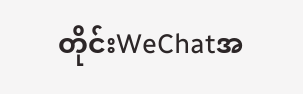တိုင်းWeChatအ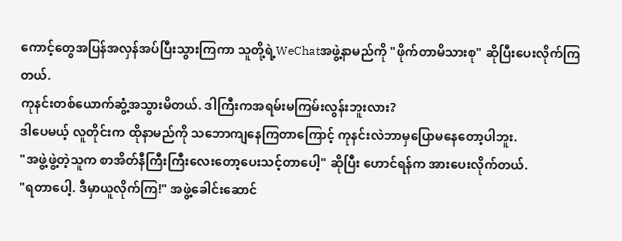ကောင့်တွေအပြန်အလှန်အပ်ပြီးသွားကြကာ သူတို့ရဲ့WeChatအဖွဲ့နာမည်ကို "ဖိုက်တာမိသားစု" ဆိုပြီးပေးလိုက်ကြတယ်.
ကုနင်းတစ်ယောက်ဆွံ့အသွားမိတယ်. ဒါကြီးကအရမ်းမကြမ်းလွန်းဘူးလား?
ဒါပေမယ့် လူတိုင်းက ထိုနာမည်ကို သဘောကျနေကြတာကြောင့် ကုနင်းလဲဘာမှပြောမနေတော့ပါဘူး.
"အဖွဲ့ဖွဲ့တဲ့သူက စာအိတ်နီကြီးကြီးလေးတော့ပေးသင့်တာပေါ့" ဆိုပြီး ဟောင်ရန်က အားပေးလိုက်တယ်.
"ရတာပေါ့. ဒီမှာယူလိုက်ကြ!" အဖွဲ့ခေါင်းဆောင်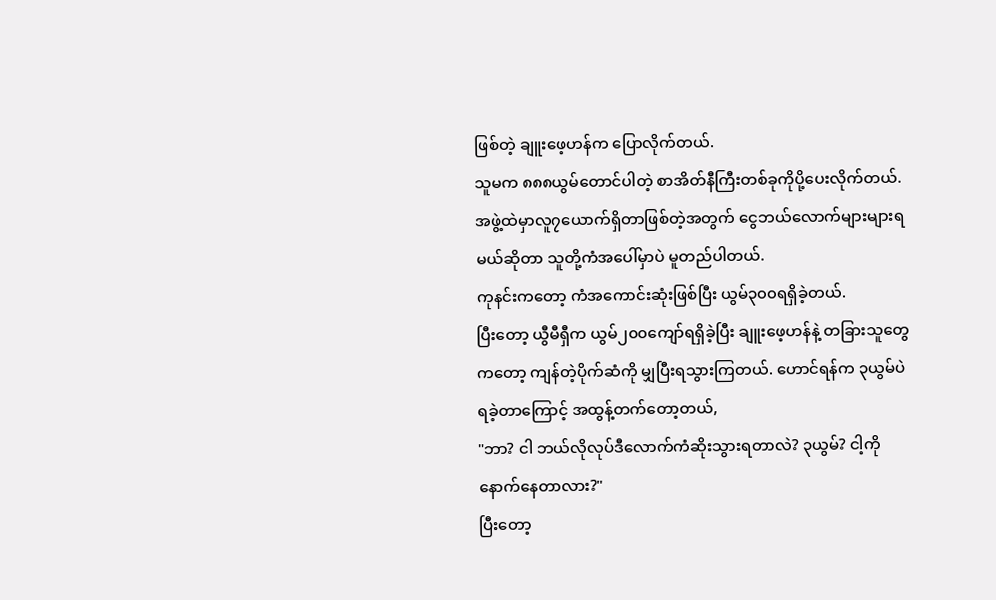ဖြစ်တဲ့ ချူးဖေ့ဟန်က ပြောလိုက်တယ်.
သူမက ၈၈၈ယွမ်တောင်ပါတဲ့ စာအိတ်နီကြီးတစ်ခုကိုပို့ပေးလိုက်တယ်. အဖွဲ့ထဲမှာလူ၇ယောက်ရှိတာဖြစ်တဲ့အတွက် ငွေဘယ်လောက်များများရမယ်ဆိုတာ သူတို့ကံအပေါ်မှာပဲ မူတည်ပါတယ်.
ကုနင်းကတော့ ကံအကောင်းဆုံးဖြစ်ပြီး ယွမ်၃၀၀ရရှိခဲ့တယ်.
ပြီးတော့ ယွီမီရှီက ယွမ်၂၀၀ကျော်ရရှိခဲ့ပြီး ချူးဖေ့ဟန်နဲ့ တခြားသူတွေကတော့ ကျန်တဲ့ပိုက်ဆံကို မျှပြီးရသွားကြတယ်. ဟောင်ရန်က ၃ယွမ်ပဲရခဲ့တာကြောင့် အထွန့်တက်တော့တယ်,
"ဘာ? ငါ ဘယ်လိုလုပ်ဒီလောက်ကံဆိုးသွားရတာလဲ? ၃ယွမ်? ငါ့ကိုနောက်နေတာလား?"
ပြီးတော့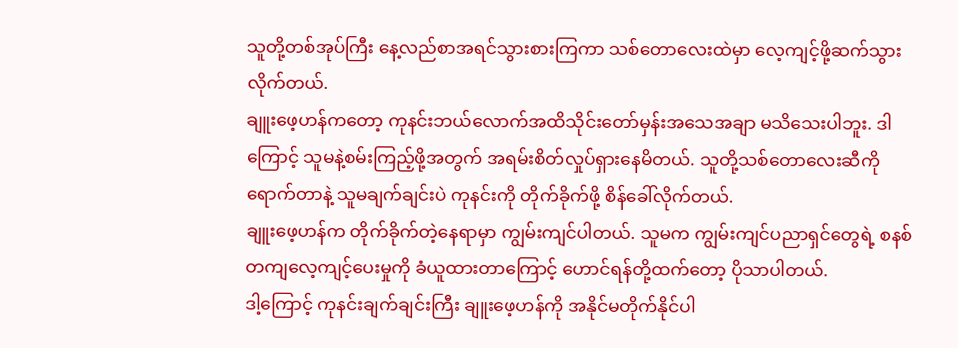သူတို့တစ်အုပ်ကြီး နေ့လည်စာအရင်သွားစားကြကာ သစ်တောလေးထဲမှာ လေ့ကျင့်ဖို့ဆက်သွားလိုက်တယ်.
ချူးဖေ့ဟန်ကတော့ ကုနင်းဘယ်လောက်အထိသိုင်းတော်မှန်းအသေအချာ မသိသေးပါဘူး. ဒါကြောင့် သူမနဲ့စမ်းကြည့်ဖို့အတွက် အရမ်းစိတ်လှုပ်ရှားနေမိတယ်. သူတို့သစ်တောလေးဆီကိုရောက်တာနဲ့ သူမချက်ချင်းပဲ ကုနင်းကို တိုက်ခိုက်ဖို့ စိန်ခေါ်လိုက်တယ်.
ချူးဖေ့ဟန်က တိုက်ခိုက်တဲ့နေရာမှာ ကျွမ်းကျင်ပါတယ်. သူမက ကျွမ်းကျင်ပညာရှင်တွေရဲ့ စနစ်တကျလေ့ကျင့်ပေးမှုကို ခံယူထားတာကြောင့် ဟောင်ရန်တို့ထက်တော့ ပိုသာပါတယ်.
ဒါ့ကြောင့် ကုနင်းချက်ချင်းကြီး ချူးဖေ့ဟန်ကို အနိုင်မတိုက်နိုင်ပါ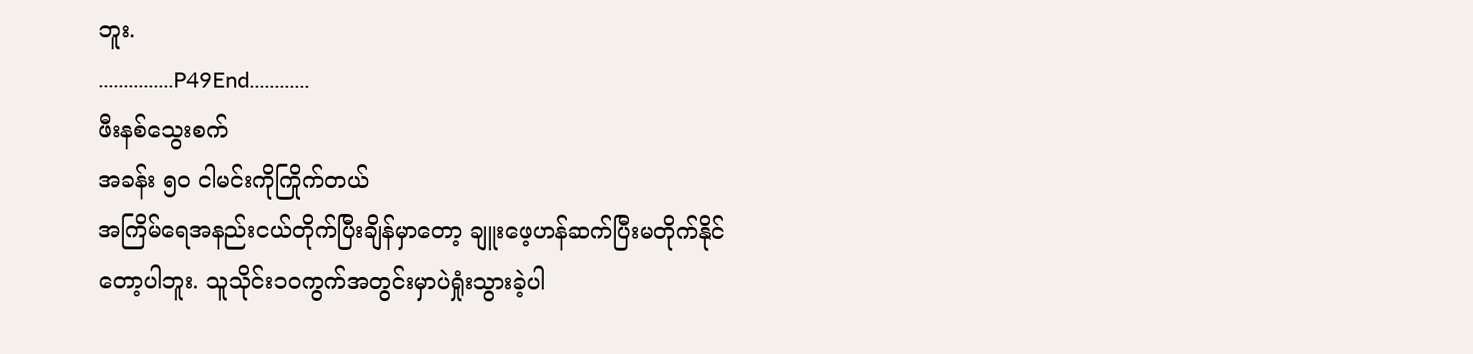ဘူး.
...............P49End............
ဖီးနစ်သွေးစက်
အခန်း ၅၀ ငါမင်းကိုကြိုက်တယ်
အကြိမ်ရေအနည်းငယ်တိုက်ပြီးချိန်မှာတော့ ချူးဖေ့ဟန်ဆက်ပြီးမတိုက်နိုင်တော့ပါဘူး. သူသိုင်း၁၀ကွက်အတွင်းမှာပဲရှုံးသွားခဲ့ပါ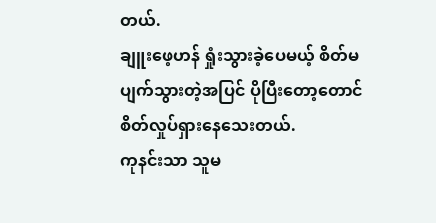တယ်.
ချူးဖေ့ဟန် ရှုံးသွားခဲ့ပေမယ့် စိတ်မပျက်သွားတဲ့အပြင် ပိုပြီးတော့တောင် စိတ်လှုပ်ရှားနေသေးတယ်.
ကုနင်းသာ သူမ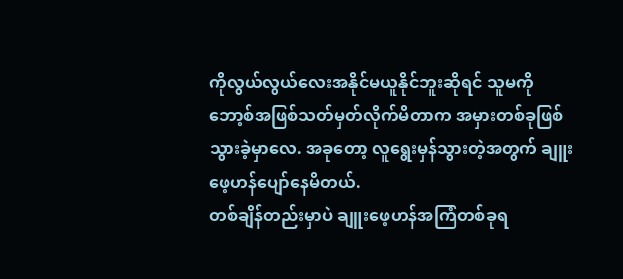ကိုလွယ်လွယ်လေးအနိုင်မယူနိုင်ဘူးဆိုရင် သူမကို ဘော့စ်အဖြစ်သတ်မှတ်လိုက်မိတာက အမှားတစ်ခုဖြစ်သွားခဲ့မှာလေ. အခုတော့ လူရွေးမှန်သွားတဲ့အတွက် ချူးဖေ့ဟန်ပျော်နေမိတယ်.
တစ်ချိန်တည်းမှာပဲ ချူးဖေ့ဟန်အကြံတစ်ခုရ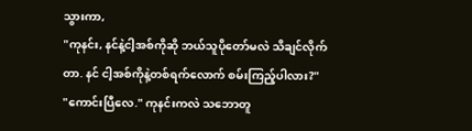သွားကာ,
"ကုနင်း, နင်နဲ့ငါ့အစ်ကိုဆို ဘယ်သူပိုတော်မလဲ သိချင်လိုက်တာ. နင် ငါ့အစ်ကိုနဲ့တစ်ရက်လောက် စမ်းကြည့်ပါလား?"
"ကောင်းပြီလေ." ကုနင်းကလဲ သဘောတူ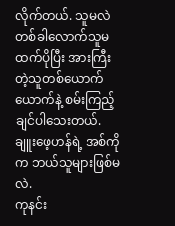လိုက်တယ်. သူမလဲ တစ်ခါလောက်သူမထက်ပိုပြီး အားကြီးတဲ့သူတစ်ယောက်ယောက်နဲ့ စမ်းကြည့်ချင်ပါသေးတယ်.
ချူးဖေ့ဟန်ရဲ့ အစ်ကိုက ဘယ်သူများဖြစ်မလဲ.
ကုနင်း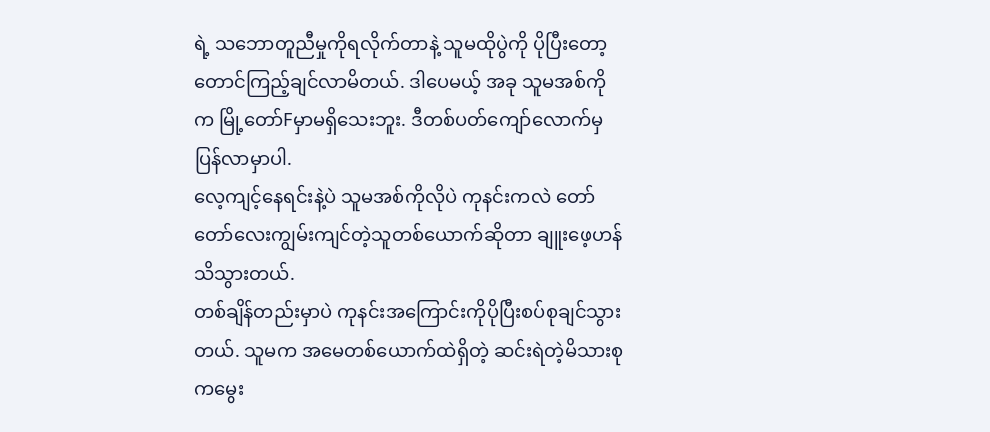ရဲ့ သဘောတူညီမှုကိုရလိုက်တာနဲ့ သူမထိုပွဲကို ပိုပြီးတော့တောင်ကြည့်ချင်လာမိတယ်. ဒါပေမယ့် အခု သူမအစ်ကိုက မြို့တော်Fမှာမရှိသေးဘူး. ဒီတစ်ပတ်ကျော်လောက်မှ ပြန်လာမှာပါ.
လေ့ကျင့်နေရင်းနဲ့ပဲ သူမအစ်ကိုလိုပဲ ကုနင်းကလဲ တော်တော်လေးကျွမ်းကျင်တဲ့သူတစ်ယောက်ဆိုတာ ချူးဖေ့ဟန်သိသွားတယ်.
တစ်ချိန်တည်းမှာပဲ ကုနင်းအကြောင်းကိုပိုပြီးစပ်စုချင်သွားတယ်. သူမက အမေတစ်ယောက်ထဲရှိတဲ့ ဆင်းရဲတဲ့မိသားစုကမွေး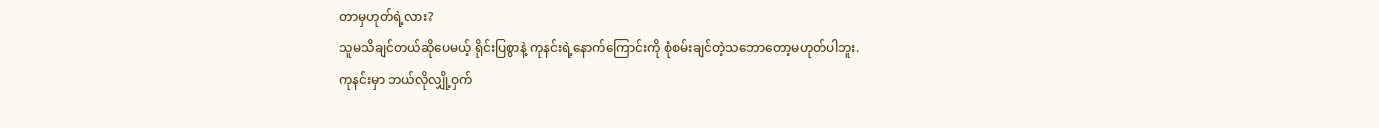တာမှဟုတ်ရဲ့လား?
သူမသိချင်တယ်ဆိုပေမယ့် ရိုင်းပြစွာနဲ့ ကုနင်းရဲ့နောက်ကြောင်းကို စုံစမ်းချင်တဲ့သဘောတော့မဟုတ်ပါဘူး.
ကုနင်းမှာ ဘယ်လိုလျှို့ဝှက်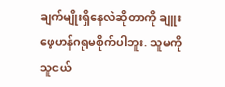ချက်မျိုးရှိနေလဲဆိုတာကို ချူးဖေ့ဟန်ဂရုမစိုက်ပါဘူး. သူမကို သူငယ်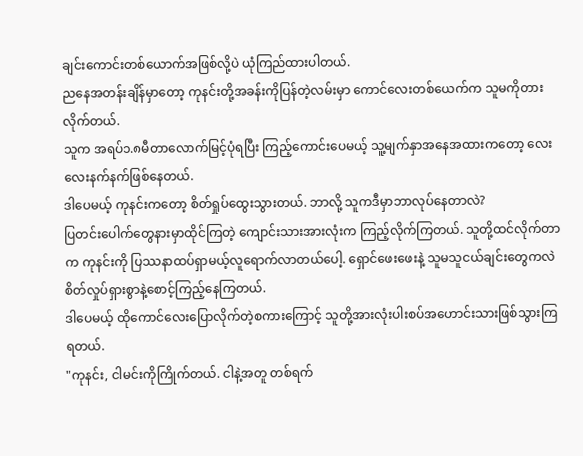ချင်းကောင်းတစ်ယောက်အဖြစ်လို့ပဲ ယုံကြည်ထားပါတယ်.
ညနေအတန်းချိန်မှာတော့ ကုနင်းတို့အခန်းကိုပြန်တဲ့လမ်းမှာ ကောင်လေးတစ်ယေက်က သူမကိုတားလိုက်တယ်.
သူက အရပ်၁.၈မီတာလောက်မြင့်ပုံရပြီး ကြည့်ကောင်းပေမယ့် သူ့မျက်နှာအနေအထားကတော့ လေးလေးနက်နက်ဖြစ်နေတယ်.
ဒါပေမယ့် ကုနင်းကတော့ စိတ်ရှုပ်ထွေးသွားတယ်. ဘာလို့ သူကဒီမှာဘာလုပ်နေတာလဲ?
ပြတင်းပေါက်တွေနားမှာထိုင်ကြတဲ့ ကျောင်းသားအားလုံးက ကြည့်လိုက်ကြတယ်. သူတို့ထင်လိုက်တာက ကုနင်းကို ပြဿနာထပ်ရှာမယ့်လူရောက်လာတယ်ပေါ့. ရှောင်ဖေးဖေးနဲ့ သူမသူငယ်ချင်းတွေကလဲ စိတ်လှုပ်ရှားစွာနဲ့စောင့်ကြည့်နေကြတယ်.
ဒါပေမယ့် ထိုကောင်လေးပြောလိုက်တဲ့စကားကြောင့် သူတို့အားလုံးပါးစပ်အဟောင်းသားဖြစ်သွားကြရတယ်.
"ကုနင်း, ငါမင်းကိုကြိုက်တယ်. ငါနဲ့အတူ တစ်ရက်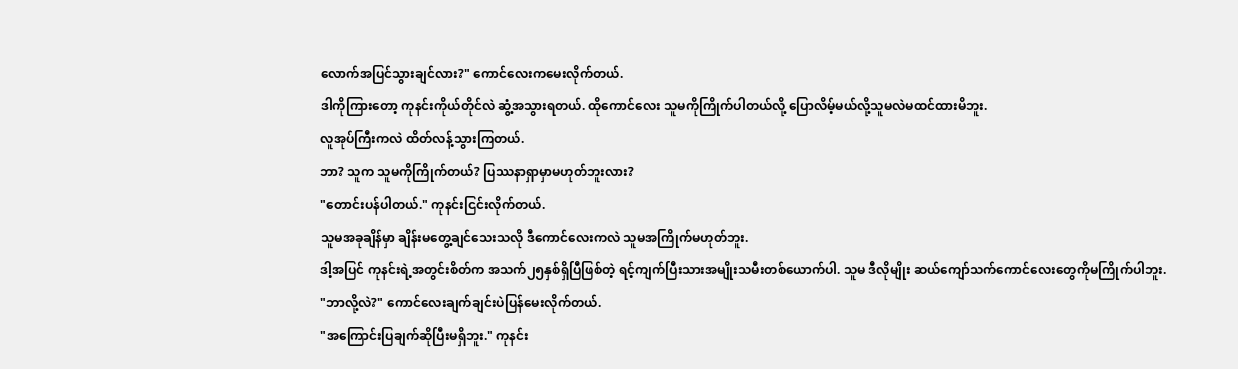လောက်အပြင်သွားချင်လား?" ကောင်လေးကမေးလိုက်တယ်.
ဒါကိုကြားတော့ ကုနင်းကိုယ်တိုင်လဲ ဆွံ့အသွားရတယ်. ထိုကောင်လေး သူမကိုကြိုက်ပါတယ်လို့ ပြောလိမ့်မယ်လို့သူမလဲမထင်ထားမိဘူး.
လူအုပ်ကြီးကလဲ ထိတ်လန့်သွားကြတယ်.
ဘာ? သူက သူမကိုကြိုက်တယ်? ပြဿနာရှာမှာမဟုတ်ဘူးလား?
"တောင်းပန်ပါတယ်." ကုနင်းငြင်းလိုက်တယ်.
သူမအခုချိန်မှာ ချိန်းမတွေ့ချင်သေးသလို ဒီကောင်လေးကလဲ သူမအကြိုက်မဟုတ်ဘူး.
ဒါ့အပြင် ကုနင်းရဲ့အတွင်းစိတ်က အသက်၂၅နှစ်ရှိပြီဖြစ်တဲ့ ရင့်ကျက်ပြီးသားအမျိုးသမီးတစ်ယောက်ပါ. သူမ ဒီလိုမျိုး ဆယ်ကျော်သက်ကောင်လေးတွေကိုမကြိုက်ပါဘူး.
"ဘာလို့လဲ?" ကောင်လေးချက်ချင်းပဲပြန်မေးလိုက်တယ်.
"အကြောင်းပြချက်ဆိုပြီးမရှိဘူး." ကုနင်း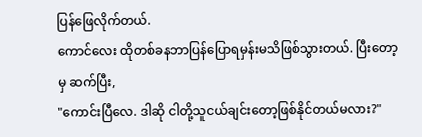ပြန်ဖြေလိုက်တယ်.
ကောင်လေး ထိုတစ်ခနဘာပြန်ပြောရမှန်းမသိဖြစ်သွားတယ်. ပြီးတော့မှ ဆက်ပြီး,
"ကောင်းပြီလေ. ဒါဆို ငါတို့သူငယ်ချင်းတော့ဖြစ်နိုင်တယ်မလား?"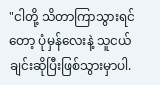"ငါတို့ သိတာကြာသွားရင်တော့ ပုံမှန်လေးနဲ့ သူငယ်ချင်းဆိုပြီးဖြစ်သွားမှာပါ.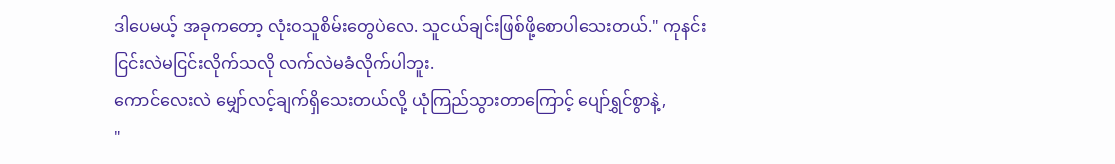ဒါပေမယ့် အခုကတော့ လုံးဝသူစိမ်းတွေပဲလေ. သူငယ်ချင်းဖြစ်ဖို့စောပါသေးတယ်." ကုနင်း ငြင်းလဲမငြင်းလိုက်သလို လက်လဲမခံလိုက်ပါဘူး.
ကောင်လေးလဲ မျှော်လင့်ချက်ရှိသေးတယ်လို့ ယုံကြည်သွားတာကြောင့် ပျော်ရွှင်စွာနဲ့,
"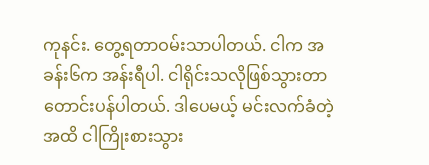ကုနင်း. တွေ့ရတာဝမ်းသာပါတယ်. ငါက အခန်း၆က အန်းရီပါ. ငါရိုင်းသလိုဖြစ်သွားတာတောင်းပန်ပါတယ်. ဒါပေမယ့် မင်းလက်ခံတဲ့အထိ ငါကြိုးစားသွား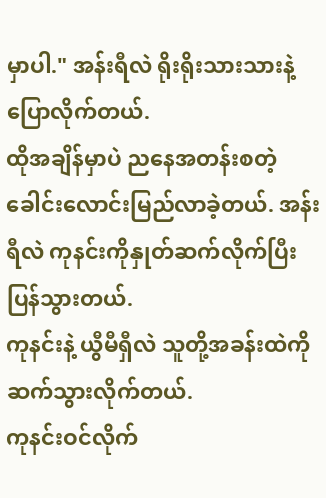မှာပါ." အန်းရီလဲ ရိုးရိုးသားသားနဲ့ပြောလိုက်တယ်.
ထိုအချိန်မှာပဲ ညနေအတန်းစတဲ့ခေါင်းလောင်းမြည်လာခဲ့တယ်. အန်းရီလဲ ကုနင်းကိုနှုတ်ဆက်လိုက်ပြီး ပြန်သွားတယ်.
ကုနင်းနဲ့ ယွီမီရှီလဲ သူတို့အခန်းထဲကိုဆက်သွားလိုက်တယ်.
ကုနင်းဝင်လိုက်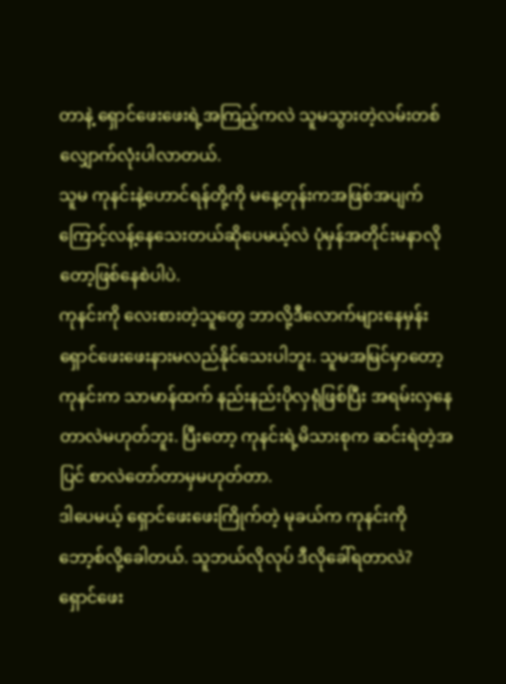တာနဲ့ ရှောင်ဖေးဖေးရဲ့အကြည့်ကလဲ သူမသွားတဲ့လမ်းတစ်လျှောက်လုံးပါလာတယ်.
သူမ ကုနင်းနဲ့ဟောင်ရန်တို့ကို မနေ့တုန်းကအဖြစ်အပျက်ကြောင့်လန့်နေသေးတယ်ဆိုပေမယ့်လဲ ပုံမှန်အတိုင်းမနာလိုတော့ဖြစ်နေစဲပါပဲ.
ကုနင်းကို လေးစားတဲ့သူတွေ ဘာလို့ဒီလောက်များနေမှန်း ရှောင်ဖေးဖေးနားမလည်နိုင်သေးပါဘူး. သူမအမြင်မှာတော့ ကုနင်းက သာမာန်ထက် နည်းနည်းပိုလှရုံဖြစ်ပြီး အရမ်းလှနေတာလဲမဟုတ်ဘူး. ပြီးတော့ ကုနင်းရဲ့မိသားစုက ဆင်းရဲတဲ့အပြင် စာလဲတော်တာမှမဟုတ်တာ.
ဒါပေမယ့် ရှောင်ဖေးဖေးကြိုက်တဲ့ မုခယ်က ကုနင်းကို ဘော့စ်လို့ခေါတယ်. သူဘယ်လိုလုပ် ဒီလိုခေါ်ရတာလဲ?
ရှောင်ဖေး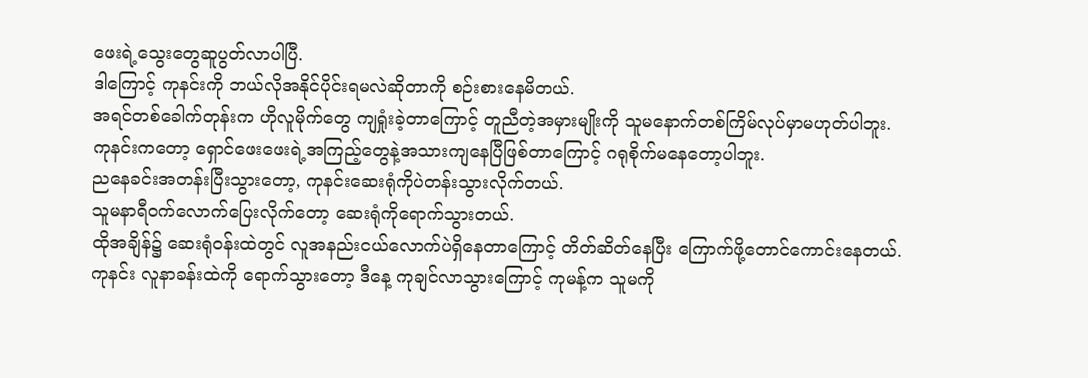ဖေးရဲ့သွေးတွေဆူပွတ်လာပါပြီ.
ဒါကြောင့် ကုနင်းကို ဘယ်လိုအနိုင်ပိုင်းရမလဲဆိုတာကို စဉ်းစားနေမိတယ်.
အရင်တစ်ခေါက်တုန်းက ဟိုလူမိုက်တွေ ကျရှုံးခဲ့တာကြောင့် တူညီတဲ့အမှားမျိုးကို သူမနောက်တစ်ကြိမ်လုပ်မှာမဟုတ်ပါဘူး.
ကုနင်းကတော့ ရှောင်ဖေးဖေးရဲ့အကြည့်တွေနဲ့အသားကျနေပြီဖြစ်တာကြောင့် ဂရုစိုက်မနေတော့ပါဘူး.
ညနေခင်းအတန်းပြီးသွားတော့, ကုနင်းဆေးရုံကိုပဲတန်းသွားလိုက်တယ်.
သူမနာရီဝက်လောက်ပြေးလိုက်တော့ ဆေးရုံကိုရောက်သွားတယ်.
ထိုအချိန်၌ ဆေးရုံဝန်းထဲတွင် လူအနည်းငယ်လောက်ပဲရှိနေတာကြောင့် တိတ်ဆိတ်နေပြီး ကြောက်ဖို့တောင်ကောင်းနေတယ်.
ကုနင်း လူနာခန်းထဲကို ရောက်သွားတော့ ဒီနေ့ ကုချင်လာသွားကြောင့် ကုမန့်က သူမကို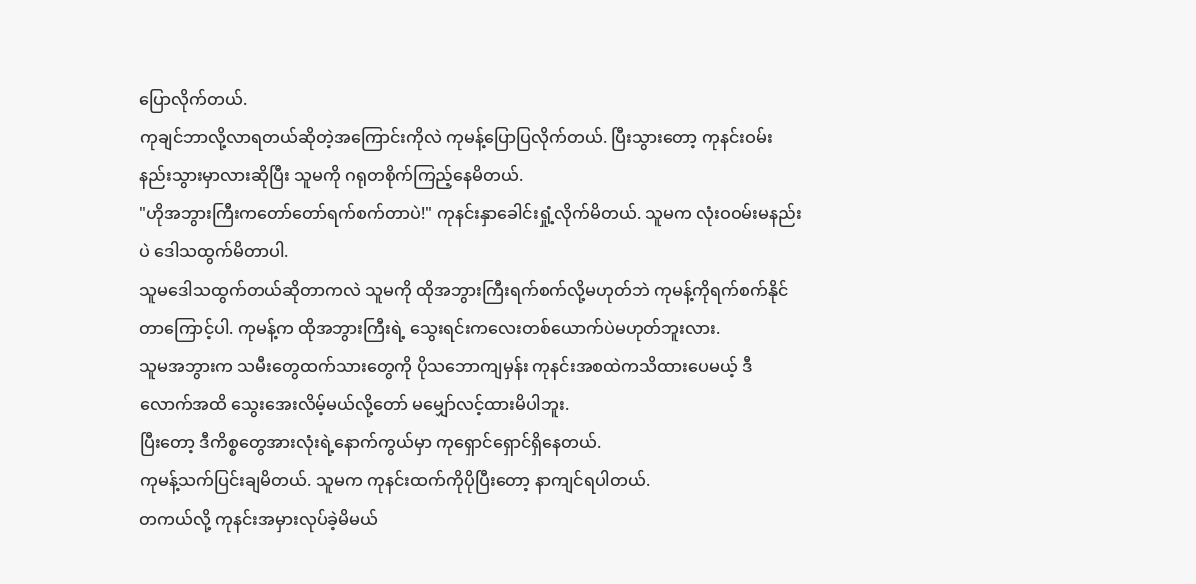ပြောလိုက်တယ်.
ကုချင်ဘာလို့လာရတယ်ဆိုတဲ့အကြောင်းကိုလဲ ကုမန့်ပြောပြလိုက်တယ်. ပြီးသွားတော့ ကုနင်းဝမ်းနည်းသွားမှာလားဆိုပြီး သူမကို ဂရုတစိုက်ကြည့်နေမိတယ်.
"ဟိုအဘွားကြီးကတော်တော်ရက်စက်တာပဲ!" ကုနင်းနှာခေါင်းရှုံ့လိုက်မိတယ်. သူမက လုံးဝဝမ်းမနည်းပဲ ဒေါသထွက်မိတာပါ.
သူမဒေါသထွက်တယ်ဆိုတာကလဲ သူမကို ထိုအဘွားကြီးရက်စက်လို့မဟုတ်ဘဲ ကုမန့်ကိုရက်စက်နိုင်တာကြောင့်ပါ. ကုမန့်က ထိုအဘွားကြီးရဲ့ သွေးရင်းကလေးတစ်ယောက်ပဲမဟုတ်ဘူးလား.
သူမအဘွားက သမီးတွေထက်သားတွေကို ပိုသဘောကျမှန်း ကုနင်းအစထဲကသိထားပေမယ့် ဒီလောက်အထိ သွေးအေးလိမ့်မယ်လို့တော် မမျှော်လင့်ထားမိပါဘူး.
ပြီးတော့ ဒီကိစ္စတွေအားလုံးရဲ့နောက်ကွယ်မှာ ကုရှောင်ရှောင်ရှိနေတယ်.
ကုမန့်သက်ပြင်းချမိတယ်. သူမက ကုနင်းထက်ကိုပိုပြီးတော့ နာကျင်ရပါတယ်.
တကယ်လို့ ကုနင်းအမှားလုပ်ခဲ့မိမယ်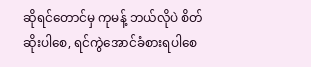ဆိုရင်တောင်မှ ကုမန့် ဘယ်လိုပဲ စိတ်ဆိုးပါစေ, ရင်ကွဲအောင်ခံစားရပါစေ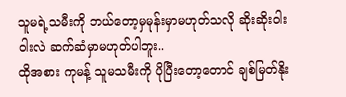သူမရဲ့သမီးကို ဘယ်တော့မှမုန်းမှာမဟုတ်သလို ဆိုးဆိုးဝါးဝါးလဲ ဆက်ဆံမှာမဟုတ်ပါဘူး..
ထိုအစား ကုမန့် သူမသမီးကို ပိုပြီးတော့တောင် ချစ်မြတ်နိုး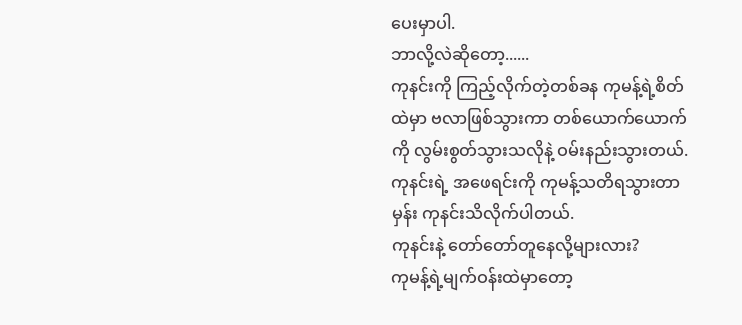ပေးမှာပါ.
ဘာလို့လဲဆိုတော့......
ကုနင်းကို ကြည့်လိုက်တဲ့တစ်ခန ကုမန့်ရဲ့စိတ်ထဲမှာ ဗလာဖြစ်သွားကာ တစ်ယောက်ယောက်ကို လွမ်းစွတ်သွားသလိုနဲ့ ဝမ်းနည်းသွားတယ်. ကုနင်းရဲ့ အဖေရင်းကို ကုမန့်သတိရသွားတာမှန်း ကုနင်းသိလိုက်ပါတယ်.
ကုနင်းနဲ့ တော်တော်တူနေလို့များလား?
ကုမန့်ရဲ့မျက်ဝန်းထဲမှာတော့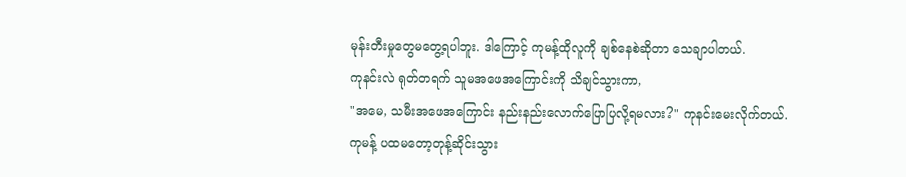မုန်းတီးမှုတွေမတွေ့ရပါဘူး. ဒါကြောင့် ကုမန့်ထိုလူကို ချစ်နေစဲဆိုတာ သေချာပါတယ်.
ကုနင်းလဲ ရုတ်တရက် သူမအဖေအကြောင်းကို သိချင်သွားကာ,
"အမေ, သမီးအဖေအကြောင်း နည်းနည်းလောက်ပြောပြလို့ရမလား?" ကုနင်းမေးလိုက်တယ်.
ကုမန့် ပထမတော့တုန့်ဆိုင်းသွား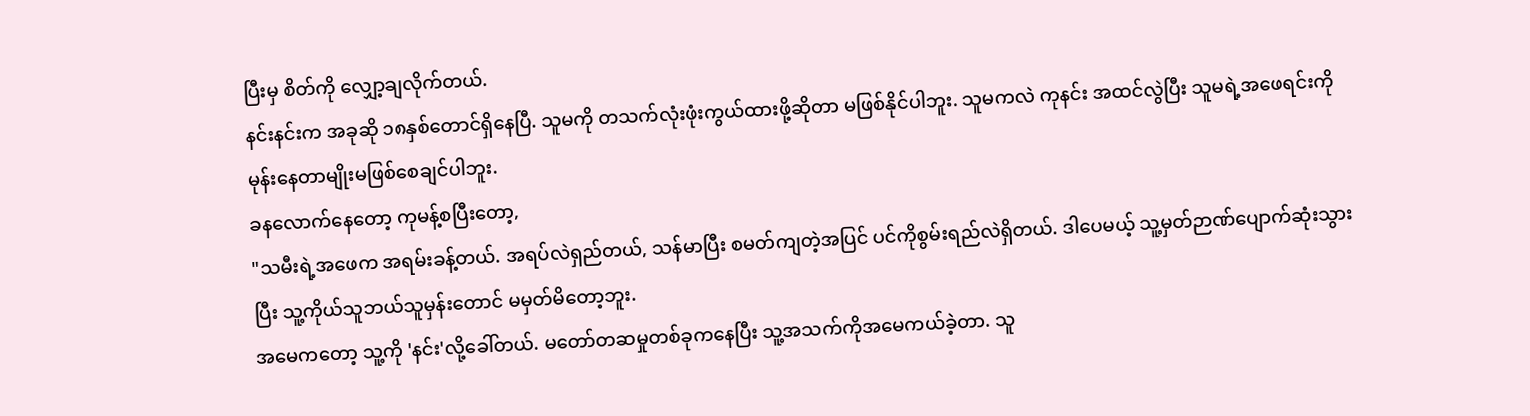ပြီးမှ စိတ်ကို လျှော့ချလိုက်တယ်.
နင်းနင်းက အခုဆို ၁၈နှစ်တောင်ရှိနေပြီ. သူမကို တသက်လုံးဖုံးကွယ်ထားဖို့ဆိုတာ မဖြစ်နိုင်ပါဘူး. သူမကလဲ ကုနင်း အထင်လွဲပြီး သူမရဲ့အဖေရင်းကို မုန်းနေတာမျိုးမဖြစ်စေချင်ပါဘူး.
ခနလောက်နေတော့ ကုမန့်စပြီးတော့,
"သမီးရဲ့အဖေက အရမ်းခန့်တယ်. အရပ်လဲရှည်တယ်, သန်မာပြီး စမတ်ကျတဲ့အပြင် ပင်ကိုစွမ်းရည်လဲရှိတယ်. ဒါပေမယ့် သူ့မှတ်ဉာဏ်ပျောက်ဆုံးသွားပြီး သူ့ကိုယ်သူဘယ်သူမှန်းတောင် မမှတ်မိတော့ဘူး.
အမေကတော့ သူ့ကို 'နင်း'လို့ခေါ်တယ်. မတော်တဆမှုတစ်ခုကနေပြီး သူ့အသက်ကိုအမေကယ်ခဲ့တာ. သူ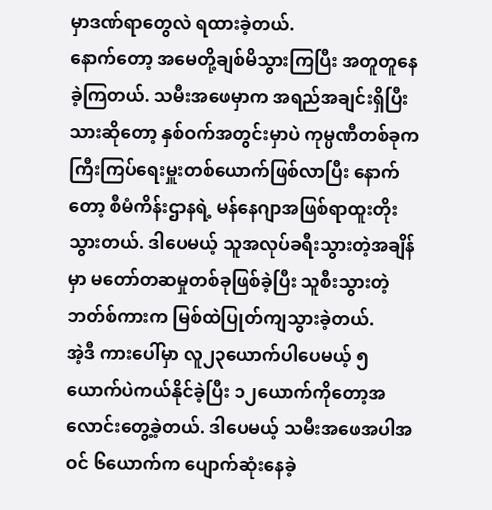မှာဒဏ်ရာတွေလဲ ရထားခဲ့တယ်.
နောက်တော့ အမေတို့ချစ်မိသွားကြပြီး အတူတူနေခဲ့ကြတယ်. သမီးအဖေမှာက အရည်အချင်းရှိပြီးသားဆိုတော့ နှစ်ဝက်အတွင်းမှာပဲ ကုမ္ပဏီတစ်ခုက ကြီးကြပ်ရေးမှူးတစ်ယောက်ဖြစ်လာပြီး နောက်တော့ စီမံကိန်းဌာနရဲ့ မန်နေဂျာအဖြစ်ရာထူးတိုးသွားတယ်. ဒါပေမယ့် သူအလုပ်ခရီးသွားတဲ့အချိန်မှာ မတော်တဆမှုတစ်ခုဖြစ်ခဲ့ပြီး သူစီးသွားတဲ့ ဘတ်စ်ကားက မြစ်ထဲပြုတ်ကျသွားခဲ့တယ်.
အဲ့ဒီ ကားပေါ်မှာ လူ၂၃ယောက်ပါပေမယ့် ၅ယောက်ပဲကယ်နိုင်ခဲ့ပြီး ၁၂ယောက်ကိုတော့အလောင်းတွေ့ခဲ့တယ်. ဒါပေမယ့် သမီးအဖေအပါအဝင် ၆ယောက်က ပျောက်ဆုံးနေခဲ့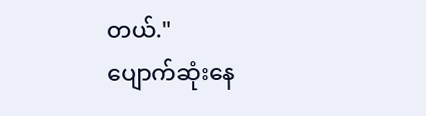တယ်."
ပျောက်ဆုံးနေ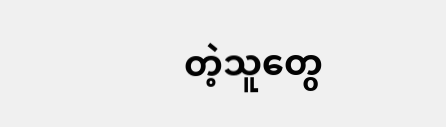တဲ့သူတွေ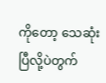ကိုတော့ သေဆုံးပြီလို့ပဲတွက်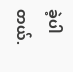ခဲ့ပါတယ်.